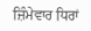ਜ਼ਿੰਮੇਵਾਰ ਧਿਰਾਂ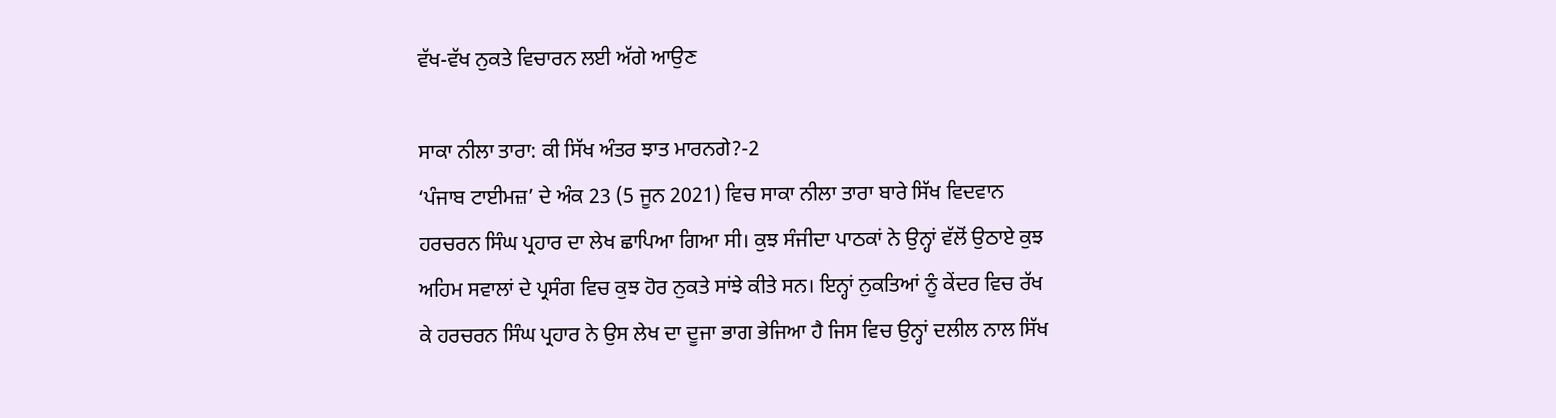ਵੱਖ-ਵੱਖ ਨੁਕਤੇ ਵਿਚਾਰਨ ਲਈ ਅੱਗੇ ਆਉਣ

ਸਾਕਾ ਨੀਲਾ ਤਾਰਾ: ਕੀ ਸਿੱਖ ਅੰਤਰ ਝਾਤ ਮਾਰਨਗੇ?-2
‘ਪੰਜਾਬ ਟਾਈਮਜ਼’ ਦੇ ਅੰਕ 23 (5 ਜੂਨ 2021) ਵਿਚ ਸਾਕਾ ਨੀਲਾ ਤਾਰਾ ਬਾਰੇ ਸਿੱਖ ਵਿਦਵਾਨ ਹਰਚਰਨ ਸਿੰਘ ਪ੍ਰਹਾਰ ਦਾ ਲੇਖ ਛਾਪਿਆ ਗਿਆ ਸੀ। ਕੁਝ ਸੰਜੀਦਾ ਪਾਠਕਾਂ ਨੇ ਉਨ੍ਹਾਂ ਵੱਲੋਂ ਉਠਾਏ ਕੁਝ ਅਹਿਮ ਸਵਾਲਾਂ ਦੇ ਪ੍ਰਸੰਗ ਵਿਚ ਕੁਝ ਹੋਰ ਨੁਕਤੇ ਸਾਂਝੇ ਕੀਤੇ ਸਨ। ਇਨ੍ਹਾਂ ਨੁਕਤਿਆਂ ਨੂੰ ਕੇਂਦਰ ਵਿਚ ਰੱਖ ਕੇ ਹਰਚਰਨ ਸਿੰਘ ਪ੍ਰਹਾਰ ਨੇ ਉਸ ਲੇਖ ਦਾ ਦੂਜਾ ਭਾਗ ਭੇਜਿਆ ਹੈ ਜਿਸ ਵਿਚ ਉਨ੍ਹਾਂ ਦਲੀਲ ਨਾਲ ਸਿੱਖ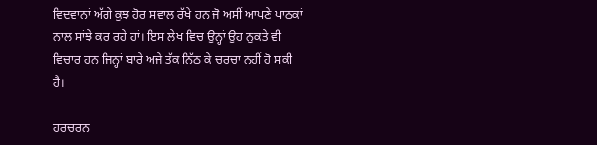ਵਿਦਵਾਨਾਂ ਅੱਗੇ ਕੁਝ ਹੋਰ ਸਵਾਲ ਰੱਖੇ ਹਨ ਜੋ ਅਸੀਂ ਆਪਣੇ ਪਾਠਕਾਂ ਨਾਲ ਸਾਂਝੇ ਕਰ ਰਹੇ ਹਾਂ। ਇਸ ਲੇਖ ਵਿਚ ਉਨ੍ਹਾਂ ਉਹ ਨੁਕਤੇ ਵੀ ਵਿਚਾਰ ਹਨ ਜਿਨ੍ਹਾਂ ਬਾਰੇ ਅਜੇ ਤੱਕ ਨਿੱਠ ਕੇ ਚਰਚਾ ਨਹੀਂ ਹੋ ਸਕੀ ਹੈ।

ਹਰਚਰਨ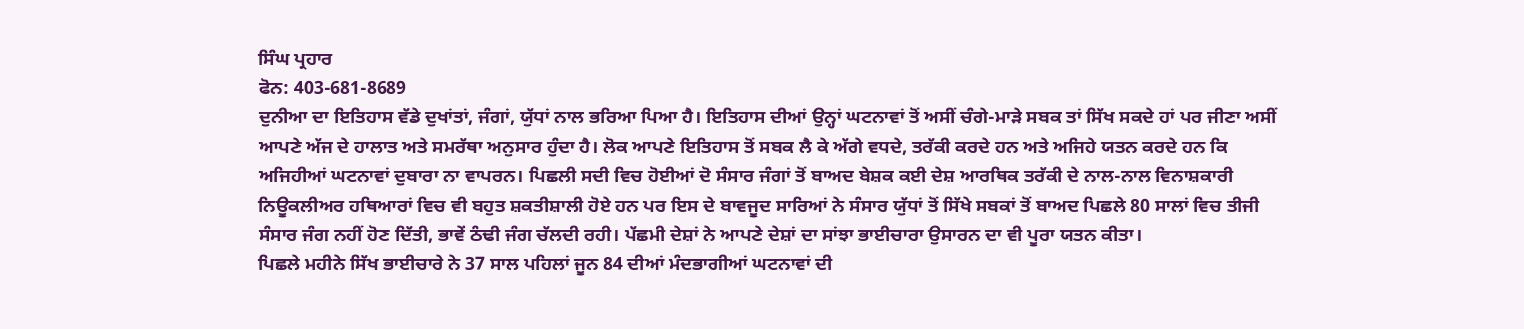ਸਿੰਘ ਪ੍ਰਹਾਰ
ਫੋਨ: 403-681-8689
ਦੁਨੀਆ ਦਾ ਇਤਿਹਾਸ ਵੱਡੇ ਦੁਖਾਂਤਾਂ, ਜੰਗਾਂ, ਯੁੱਧਾਂ ਨਾਲ ਭਰਿਆ ਪਿਆ ਹੈ। ਇਤਿਹਾਸ ਦੀਆਂ ਉਨ੍ਹਾਂ ਘਟਨਾਵਾਂ ਤੋਂ ਅਸੀਂ ਚੰਗੇ-ਮਾੜੇ ਸਬਕ ਤਾਂ ਸਿੱਖ ਸਕਦੇ ਹਾਂ ਪਰ ਜੀਣਾ ਅਸੀਂ ਆਪਣੇ ਅੱਜ ਦੇ ਹਾਲਾਤ ਅਤੇ ਸਮਰੱਥਾ ਅਨੁਸਾਰ ਹੁੰਦਾ ਹੈ। ਲੋਕ ਆਪਣੇ ਇਤਿਹਾਸ ਤੋਂ ਸਬਕ ਲੈ ਕੇ ਅੱਗੇ ਵਧਦੇ, ਤਰੱਕੀ ਕਰਦੇ ਹਨ ਅਤੇ ਅਜਿਹੇ ਯਤਨ ਕਰਦੇ ਹਨ ਕਿ ਅਜਿਹੀਆਂ ਘਟਨਾਵਾਂ ਦੁਬਾਰਾ ਨਾ ਵਾਪਰਨ। ਪਿਛਲੀ ਸਦੀ ਵਿਚ ਹੋਈਆਂ ਦੋ ਸੰਸਾਰ ਜੰਗਾਂ ਤੋਂ ਬਾਅਦ ਬੇਸ਼ਕ ਕਈ ਦੇਸ਼ ਆਰਥਿਕ ਤਰੱਕੀ ਦੇ ਨਾਲ-ਨਾਲ ਵਿਨਾਸ਼ਕਾਰੀ ਨਿਊਕਲੀਅਰ ਹਥਿਆਰਾਂ ਵਿਚ ਵੀ ਬਹੁਤ ਸ਼ਕਤੀਸ਼ਾਲੀ ਹੋਏ ਹਨ ਪਰ ਇਸ ਦੇ ਬਾਵਜੂਦ ਸਾਰਿਆਂ ਨੇ ਸੰਸਾਰ ਯੁੱਧਾਂ ਤੋਂ ਸਿੱਖੇ ਸਬਕਾਂ ਤੋਂ ਬਾਅਦ ਪਿਛਲੇ 80 ਸਾਲਾਂ ਵਿਚ ਤੀਜੀ ਸੰਸਾਰ ਜੰਗ ਨਹੀਂ ਹੋਣ ਦਿੱਤੀ, ਭਾਵੇਂ ਠੰਢੀ ਜੰਗ ਚੱਲਦੀ ਰਹੀ। ਪੱਛਮੀ ਦੇਸ਼ਾਂ ਨੇ ਆਪਣੇ ਦੇਸ਼ਾਂ ਦਾ ਸਾਂਝਾ ਭਾਈਚਾਰਾ ਉਸਾਰਨ ਦਾ ਵੀ ਪੂਰਾ ਯਤਨ ਕੀਤਾ।
ਪਿਛਲੇ ਮਹੀਨੇ ਸਿੱਖ ਭਾਈਚਾਰੇ ਨੇ 37 ਸਾਲ ਪਹਿਲਾਂ ਜੂਨ 84 ਦੀਆਂ ਮੰਦਭਾਗੀਆਂ ਘਟਨਾਵਾਂ ਦੀ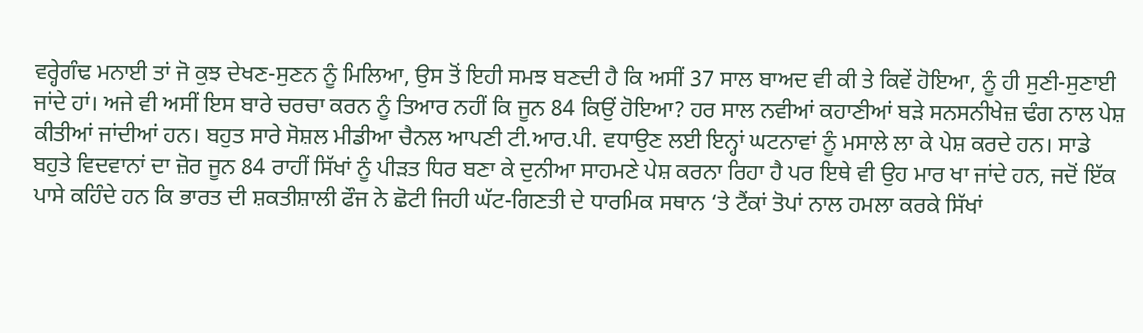ਵਰ੍ਹੇਗੰਢ ਮਨਾਈ ਤਾਂ ਜੋ ਕੁਝ ਦੇਖਣ-ਸੁਣਨ ਨੂੰ ਮਿਲਿਆ, ਉਸ ਤੋਂ ਇਹੀ ਸਮਝ ਬਣਦੀ ਹੈ ਕਿ ਅਸੀਂ 37 ਸਾਲ ਬਾਅਦ ਵੀ ਕੀ ਤੇ ਕਿਵੇਂ ਹੋਇਆ, ਨੂੰ ਹੀ ਸੁਣੀ-ਸੁਣਾਈ ਜਾਂਦੇ ਹਾਂ। ਅਜੇ ਵੀ ਅਸੀਂ ਇਸ ਬਾਰੇ ਚਰਚਾ ਕਰਨ ਨੂੰ ਤਿਆਰ ਨਹੀਂ ਕਿ ਜੂਨ 84 ਕਿਉਂ ਹੋਇਆ? ਹਰ ਸਾਲ ਨਵੀਆਂ ਕਹਾਣੀਆਂ ਬੜੇ ਸਨਸਨੀਖੇਜ਼ ਢੰਗ ਨਾਲ ਪੇਸ਼ ਕੀਤੀਆਂ ਜਾਂਦੀਆਂ ਹਨ। ਬਹੁਤ ਸਾਰੇ ਸੋਸ਼ਲ ਮੀਡੀਆ ਚੈਨਲ ਆਪਣੀ ਟੀ.ਆਰ.ਪੀ. ਵਧਾਉਣ ਲਈ ਇਨ੍ਹਾਂ ਘਟਨਾਵਾਂ ਨੂੰ ਮਸਾਲੇ ਲਾ ਕੇ ਪੇਸ਼ ਕਰਦੇ ਹਨ। ਸਾਡੇ ਬਹੁਤੇ ਵਿਦਵਾਨਾਂ ਦਾ ਜ਼ੋਰ ਜੂਨ 84 ਰਾਹੀਂ ਸਿੱਖਾਂ ਨੂੰ ਪੀੜਤ ਧਿਰ ਬਣਾ ਕੇ ਦੁਨੀਆ ਸਾਹਮਣੇ ਪੇਸ਼ ਕਰਨਾ ਰਿਹਾ ਹੈ ਪਰ ਇਥੇ ਵੀ ਉਹ ਮਾਰ ਖਾ ਜਾਂਦੇ ਹਨ, ਜਦੋਂ ਇੱਕ ਪਾਸੇ ਕਹਿੰਦੇ ਹਨ ਕਿ ਭਾਰਤ ਦੀ ਸ਼ਕਤੀਸ਼ਾਲੀ ਫੌਜ ਨੇ ਛੋਟੀ ਜਿਹੀ ਘੱਟ-ਗਿਣਤੀ ਦੇ ਧਾਰਮਿਕ ਸਥਾਨ ‘ਤੇ ਟੈਂਕਾਂ ਤੋਪਾਂ ਨਾਲ ਹਮਲਾ ਕਰਕੇ ਸਿੱਖਾਂ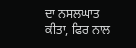ਦਾ ਨਸਲਘਾਤ ਕੀਤਾ, ਫਿਰ ਨਾਲ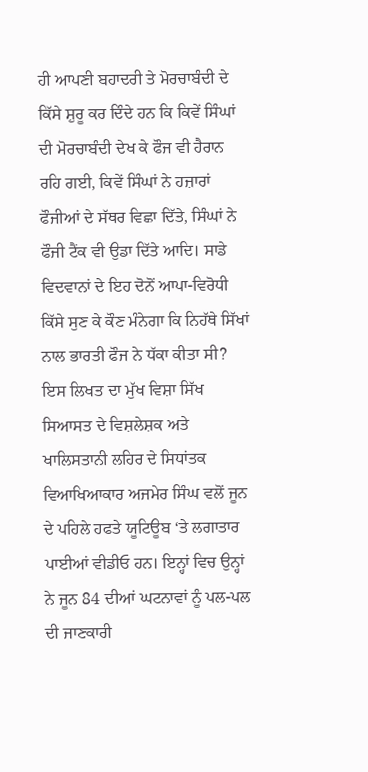ਹੀ ਆਪਣੀ ਬਹਾਦਰੀ ਤੇ ਮੋਰਚਾਬੰਦੀ ਦੇ ਕਿੱਸੇ ਸ਼ੁਰੂ ਕਰ ਦਿੰਦੇ ਹਨ ਕਿ ਕਿਵੇਂ ਸਿੰਘਾਂ ਦੀ ਮੋਰਚਾਬੰਦੀ ਦੇਖ ਕੇ ਫੌਜ ਵੀ ਹੈਰਾਨ ਰਹਿ ਗਈ, ਕਿਵੇਂ ਸਿੰਘਾਂ ਨੇ ਹਜ਼ਾਰਾਂ ਫੌਜੀਆਂ ਦੇ ਸੱਥਰ ਵਿਛਾ ਦਿੱਤੇ, ਸਿੰਘਾਂ ਨੇ ਫੌਜੀ ਟੈਂਕ ਵੀ ਉਡਾ ਦਿੱਤੇ ਆਦਿ। ਸਾਡੇ ਵਿਦਵਾਨਾਂ ਦੇ ਇਹ ਦੋਨੋਂ ਆਪਾ-ਵਿਰੋਧੀ ਕਿੱਸੇ ਸੁਣ ਕੇ ਕੌਣ ਮੰਨੇਗਾ ਕਿ ਨਿਹੱਥੇ ਸਿੱਖਾਂ ਨਾਲ ਭਾਰਤੀ ਫੌਜ ਨੇ ਧੱਕਾ ਕੀਤਾ ਸੀ?
ਇਸ ਲਿਖਤ ਦਾ ਮੁੱਖ ਵਿਸ਼ਾ ਸਿੱਖ ਸਿਆਸਤ ਦੇ ਵਿਸ਼ਲੇਸ਼ਕ ਅਤੇ ਖਾਲਿਸਤਾਨੀ ਲਹਿਰ ਦੇ ਸਿਧਾਂਤਕ ਵਿਆਖਿਆਕਾਰ ਅਜਮੇਰ ਸਿੰਘ ਵਲੋਂ ਜੂਨ ਦੇ ਪਹਿਲੇ ਹਫਤੇ ਯੂਟਿਊਬ ‘ਤੇ ਲਗਾਤਾਰ ਪਾਈਆਂ ਵੀਡੀਓ ਹਨ। ਇਨ੍ਹਾਂ ਵਿਚ ਉਨ੍ਹਾਂ ਨੇ ਜੂਨ 84 ਦੀਆਂ ਘਟਨਾਵਾਂ ਨੂੰ ਪਲ-ਪਲ ਦੀ ਜਾਣਕਾਰੀ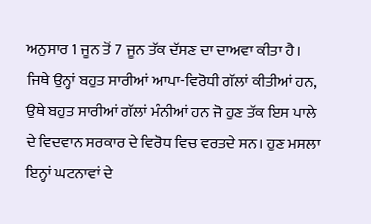ਅਨੁਸਾਰ 1 ਜੂਨ ਤੋਂ 7 ਜੂਨ ਤੱਕ ਦੱਸਣ ਦਾ ਦਾਅਵਾ ਕੀਤਾ ਹੈ। ਜਿਥੇ ਉਨ੍ਹਾਂ ਬਹੁਤ ਸਾਰੀਆਂ ਆਪਾ-ਵਿਰੋਧੀ ਗੱਲਾਂ ਕੀਤੀਆਂ ਹਨ, ਉਥੇ ਬਹੁਤ ਸਾਰੀਆਂ ਗੱਲਾਂ ਮੰਨੀਆਂ ਹਨ ਜੋ ਹੁਣ ਤੱਕ ਇਸ ਪਾਲੇ ਦੇ ਵਿਦਵਾਨ ਸਰਕਾਰ ਦੇ ਵਿਰੋਧ ਵਿਚ ਵਰਤਦੇ ਸਨ। ਹੁਣ ਮਸਲਾ ਇਨ੍ਹਾਂ ਘਟਨਾਵਾਂ ਦੇ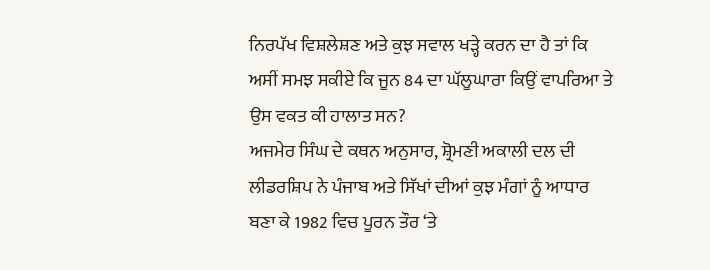ਨਿਰਪੱਖ ਵਿਸ਼ਲੇਸ਼ਣ ਅਤੇ ਕੁਝ ਸਵਾਲ ਖੜ੍ਹੇ ਕਰਨ ਦਾ ਹੈ ਤਾਂ ਕਿ ਅਸੀਂ ਸਮਝ ਸਕੀਏ ਕਿ ਜੂਨ 84 ਦਾ ਘੱਲੂਘਾਰਾ ਕਿਉਂ ਵਾਪਰਿਆ ਤੇ ਉਸ ਵਕਤ ਕੀ ਹਾਲਾਤ ਸਨ?
ਅਜਮੇਰ ਸਿੰਘ ਦੇ ਕਥਨ ਅਨੁਸਾਰ, ਸ਼੍ਰੋਮਣੀ ਅਕਾਲੀ ਦਲ ਦੀ ਲੀਡਰਸ਼ਿਪ ਨੇ ਪੰਜਾਬ ਅਤੇ ਸਿੱਖਾਂ ਦੀਆਂ ਕੁਝ ਮੰਗਾਂ ਨੂੰ ਆਧਾਰ ਬਣਾ ਕੇ 1982 ਵਿਚ ਪੂਰਨ ਤੌਰ ‘ਤੇ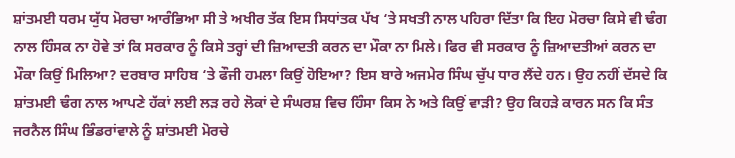ਸ਼ਾਂਤਮਈ ਧਰਮ ਯੁੱਧ ਮੋਰਚਾ ਆਰੰਭਿਆ ਸੀ ਤੇ ਅਖੀਰ ਤੱਕ ਇਸ ਸਿਧਾਂਤਕ ਪੱਖ ‘ਤੇ ਸਖਤੀ ਨਾਲ ਪਹਿਰਾ ਦਿੱਤਾ ਕਿ ਇਹ ਮੋਰਚਾ ਕਿਸੇ ਵੀ ਢੰਗ ਨਾਲ ਹਿੰਸਕ ਨਾ ਹੋਵੇ ਤਾਂ ਕਿ ਸਰਕਾਰ ਨੂੰ ਕਿਸੇ ਤਰ੍ਹਾਂ ਦੀ ਜ਼ਿਆਦਤੀ ਕਰਨ ਦਾ ਮੌਕਾ ਨਾ ਮਿਲੇ। ਫਿਰ ਵੀ ਸਰਕਾਰ ਨੂੰ ਜ਼ਿਆਦਤੀਆਂ ਕਰਨ ਦਾ ਮੌਕਾ ਕਿਉਂ ਮਿਲਿਆ? ਦਰਬਾਰ ਸਾਹਿਬ ‘ਤੇ ਫੌਜੀ ਹਮਲਾ ਕਿਉਂ ਹੋਇਆ? ਇਸ ਬਾਰੇ ਅਜਮੇਰ ਸਿੰਘ ਚੁੱਪ ਧਾਰ ਲੈਂਦੇ ਹਨ। ਉਹ ਨਹੀਂ ਦੱਸਦੇ ਕਿ ਸ਼ਾਂਤਮਈ ਢੰਗ ਨਾਲ ਆਪਣੇ ਹੱਕਾਂ ਲਈ ਲੜ ਰਹੇ ਲੋਕਾਂ ਦੇ ਸੰਘਰਸ਼ ਵਿਚ ਹਿੰਸਾ ਕਿਸ ਨੇ ਅਤੇ ਕਿਉਂ ਵਾੜੀ? ਉਹ ਕਿਹੜੇ ਕਾਰਨ ਸਨ ਕਿ ਸੰਤ ਜਰਨੈਲ ਸਿੰਘ ਭਿੰਡਰਾਂਵਾਲੇ ਨੂੰ ਸ਼ਾਂਤਮਈ ਮੋਰਚੇ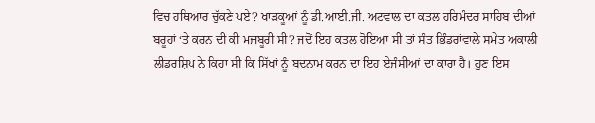ਵਿਚ ਹਥਿਆਰ ਚੁੱਕਣੇ ਪਏ? ਖਾੜਕੂਆਂ ਨੂੰ ਡੀ.ਆਈ.ਜੀ. ਅਟਵਾਲ ਦਾ ਕਤਲ ਹਰਿਮੰਦਰ ਸਾਹਿਬ ਦੀਆਂ ਬਰੂਹਾਂ ‘ਤੇ ਕਰਨ ਦੀ ਕੀ ਮਜਬੂਰੀ ਸੀ? ਜਦੋਂ ਇਹ ਕਤਲ ਹੋਇਆ ਸੀ ਤਾਂ ਸੰਤ ਭਿੰਡਰਾਂਵਾਲੇ ਸਮੇਤ ਅਕਾਲੀ ਲੀਡਰਸ਼ਿਪ ਨੇ ਕਿਹਾ ਸੀ ਕਿ ਸਿੱਖਾਂ ਨੂੰ ਬਦਨਾਮ ਕਰਨ ਦਾ ਇਹ ਏਜੰਸੀਆਂ ਦਾ ਕਾਰਾ ਹੈ। ਹੁਣ ਇਸ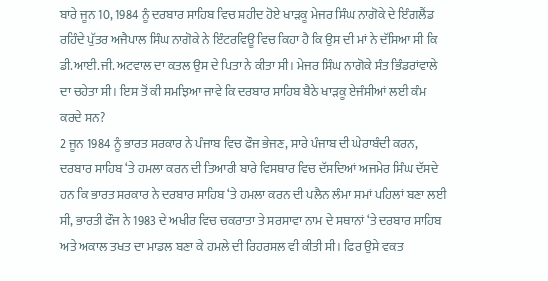ਬਾਰੇ ਜੂਨ 10, 1984 ਨੂੰ ਦਰਬਾਰ ਸਾਹਿਬ ਵਿਚ ਸ਼ਹੀਦ ਹੋਏ ਖਾੜਕੂ ਮੇਜਰ ਸਿੰਘ ਨਾਗੋਕੇ ਦੇ ਇੰਗਲੈਂਡ ਰਹਿੰਦੇ ਪੁੱਤਰ ਅਜੈਪਾਲ ਸਿੰਘ ਨਾਗੋਕੇ ਨੇ ਇੰਟਰਵਿਊ ਵਿਚ ਕਿਹਾ ਹੈ ਕਿ ਉਸ ਦੀ ਮਾਂ ਨੇ ਦੱਸਿਆ ਸੀ ਕਿ ਡੀ.ਆਈ.ਜੀ. ਅਟਵਾਲ ਦਾ ਕਤਲ ਉਸ ਦੇ ਪਿਤਾ ਨੇ ਕੀਤਾ ਸੀ। ਮੇਜਰ ਸਿੰਘ ਨਾਗੋਕੇ ਸੰਤ ਭਿੰਡਰਾਂਵਾਲੇ ਦਾ ਚਹੇਤਾ ਸੀ। ਇਸ ਤੋਂ ਕੀ ਸਮਝਿਆ ਜਾਵੇ ਕਿ ਦਰਬਾਰ ਸਾਹਿਬ ਬੈਠੇ ਖਾੜਕੂ ਏਜੰਸੀਆਂ ਲਈ ਕੰਮ ਕਰਦੇ ਸਨ?
2 ਜੂਨ 1984 ਨੂੰ ਭਾਰਤ ਸਰਕਾਰ ਨੇ ਪੰਜਾਬ ਵਿਚ ਫੌਜ ਭੇਜਣ, ਸਾਰੇ ਪੰਜਾਬ ਦੀ ਘੇਰਾਬੰਦੀ ਕਰਨ, ਦਰਬਾਰ ਸਾਹਿਬ ‘ਤੇ ਹਮਲਾ ਕਰਨ ਦੀ ਤਿਆਰੀ ਬਾਰੇ ਵਿਸਥਾਰ ਵਿਚ ਦੱਸਦਿਆਂ ਅਜਮੇਰ ਸਿੰਘ ਦੱਸਦੇ ਹਨ ਕਿ ਭਾਰਤ ਸਰਕਾਰ ਨੇ ਦਰਬਾਰ ਸਾਹਿਬ ‘ਤੇ ਹਮਲਾ ਕਰਨ ਦੀ ਪਲੈਨ ਲੰਮਾ ਸਮਾਂ ਪਹਿਲਾਂ ਬਣਾ ਲਈ ਸੀ, ਭਾਰਤੀ ਫੌਜ ਨੇ 1983 ਦੇ ਅਖੀਰ ਵਿਚ ਚਕਰਾਤਾ ਤੇ ਸਰਸਾਵਾ ਨਾਮ ਦੇ ਸਥਾਨਾਂ ‘ਤੇ ਦਰਬਾਰ ਸਾਹਿਬ ਅਤੇ ਅਕਾਲ ਤਖਤ ਦਾ ਮਾਡਲ ਬਣਾ ਕੇ ਹਮਲੇ ਦੀ ਰਿਹਰਸਲ ਵੀ ਕੀਤੀ ਸੀ। ਫਿਰ ਉਸੇ ਵਕਤ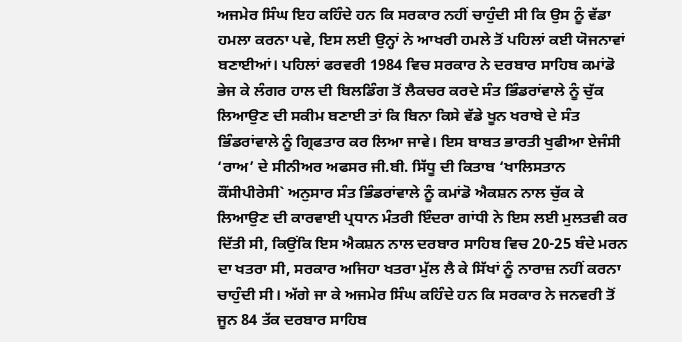ਅਜਮੇਰ ਸਿੰਘ ਇਹ ਕਹਿੰਦੇ ਹਨ ਕਿ ਸਰਕਾਰ ਨਹੀਂ ਚਾਹੁੰਦੀ ਸੀ ਕਿ ਉਸ ਨੂੰ ਵੱਡਾ ਹਮਲਾ ਕਰਨਾ ਪਵੇ, ਇਸ ਲਈ ਉਨ੍ਹਾਂ ਨੇ ਆਖਰੀ ਹਮਲੇ ਤੋਂ ਪਹਿਲਾਂ ਕਈ ਯੋਜਨਾਵਾਂ ਬਣਾਈਆਂ। ਪਹਿਲਾਂ ਫਰਵਰੀ 1984 ਵਿਚ ਸਰਕਾਰ ਨੇ ਦਰਬਾਰ ਸਾਹਿਬ ਕਮਾਂਡੋ ਭੇਜ ਕੇ ਲੰਗਰ ਹਾਲ ਦੀ ਬਿਲਡਿੰਗ ਤੋਂ ਲੈਕਚਰ ਕਰਦੇ ਸੰਤ ਭਿੰਡਰਾਂਵਾਲੇ ਨੂੰ ਚੁੱਕ ਲਿਆਉਣ ਦੀ ਸਕੀਮ ਬਣਾਈ ਤਾਂ ਕਿ ਬਿਨਾ ਕਿਸੇ ਵੱਡੇ ਖੂਨ ਖਰਾਬੇ ਦੇ ਸੰਤ ਭਿੰਡਰਾਂਵਾਲੇ ਨੂੰ ਗ੍ਰਿਫਤਾਰ ਕਰ ਲਿਆ ਜਾਵੇ। ਇਸ ਬਾਬਤ ਭਾਰਤੀ ਖੁਫੀਆ ਏਜੰਸੀ ‘ਰਾਅ’ ਦੇ ਸੀਨੀਅਰ ਅਫਸਰ ਜੀ.ਬੀ. ਸਿੱਧੂ ਦੀ ਕਿਤਾਬ ‘ਖਾਲਿਸਤਾਨ ਕੌਂਸੀਪੀਰੇਸੀ` ਅਨੁਸਾਰ ਸੰਤ ਭਿੰਡਰਾਂਵਾਲੇ ਨੂੰ ਕਮਾਂਡੋ ਐਕਸ਼ਨ ਨਾਲ ਚੁੱਕ ਕੇ ਲਿਆਉਣ ਦੀ ਕਾਰਵਾਈ ਪ੍ਰਧਾਨ ਮੰਤਰੀ ਇੰਦਰਾ ਗਾਂਧੀ ਨੇ ਇਸ ਲਈ ਮੁਲਤਵੀ ਕਰ ਦਿੱਤੀ ਸੀ, ਕਿਉਂਕਿ ਇਸ ਐਕਸ਼ਨ ਨਾਲ ਦਰਬਾਰ ਸਾਹਿਬ ਵਿਚ 20-25 ਬੰਦੇ ਮਰਨ ਦਾ ਖਤਰਾ ਸੀ, ਸਰਕਾਰ ਅਜਿਹਾ ਖਤਰਾ ਮੁੱਲ ਲੈ ਕੇ ਸਿੱਖਾਂ ਨੂੰ ਨਾਰਾਜ਼ ਨਹੀਂ ਕਰਨਾ ਚਾਹੁੰਦੀ ਸੀ। ਅੱਗੇ ਜਾ ਕੇ ਅਜਮੇਰ ਸਿੰਘ ਕਹਿੰਦੇ ਹਨ ਕਿ ਸਰਕਾਰ ਨੇ ਜਨਵਰੀ ਤੋਂ ਜੂਨ 84 ਤੱਕ ਦਰਬਾਰ ਸਾਹਿਬ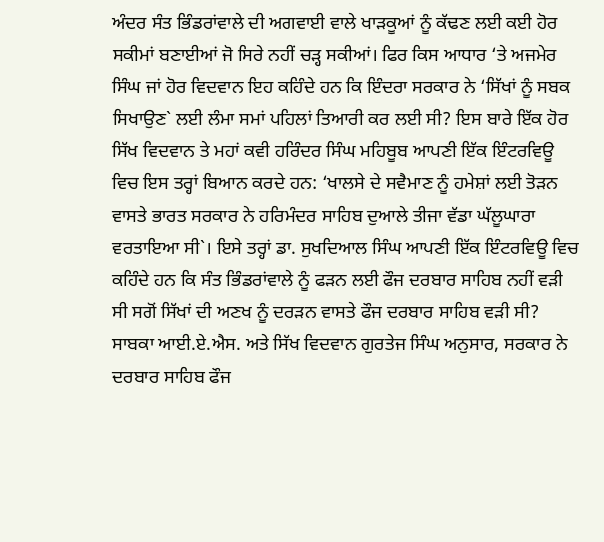ਅੰਦਰ ਸੰਤ ਭਿੰਡਰਾਂਵਾਲੇ ਦੀ ਅਗਵਾਈ ਵਾਲੇ ਖਾੜਕੂਆਂ ਨੂੰ ਕੱਢਣ ਲਈ ਕਈ ਹੋਰ ਸਕੀਮਾਂ ਬਣਾਈਆਂ ਜੋ ਸਿਰੇ ਨਹੀਂ ਚੜ੍ਹ ਸਕੀਆਂ। ਫਿਰ ਕਿਸ ਆਧਾਰ ‘ਤੇ ਅਜਮੇਰ ਸਿੰਘ ਜਾਂ ਹੋਰ ਵਿਦਵਾਨ ਇਹ ਕਹਿੰਦੇ ਹਨ ਕਿ ਇੰਦਰਾ ਸਰਕਾਰ ਨੇ ‘ਸਿੱਖਾਂ ਨੂੰ ਸਬਕ ਸਿਖਾਉਣ` ਲਈ ਲੰਮਾ ਸਮਾਂ ਪਹਿਲਾਂ ਤਿਆਰੀ ਕਰ ਲਈ ਸੀ? ਇਸ ਬਾਰੇ ਇੱਕ ਹੋਰ ਸਿੱਖ ਵਿਦਵਾਨ ਤੇ ਮਹਾਂ ਕਵੀ ਹਰਿੰਦਰ ਸਿੰਘ ਮਹਿਬੂਬ ਆਪਣੀ ਇੱਕ ਇੰਟਰਵਿਊ ਵਿਚ ਇਸ ਤਰ੍ਹਾਂ ਬਿਆਨ ਕਰਦੇ ਹਨ: ‘ਖਾਲਸੇ ਦੇ ਸਵੈਮਾਣ ਨੂੰ ਹਮੇਸ਼ਾਂ ਲਈ ਤੋੜਨ ਵਾਸਤੇ ਭਾਰਤ ਸਰਕਾਰ ਨੇ ਹਰਿਮੰਦਰ ਸਾਹਿਬ ਦੁਆਲੇ ਤੀਜਾ ਵੱਡਾ ਘੱਲੂਘਾਰਾ ਵਰਤਾਇਆ ਸੀ`। ਇਸੇ ਤਰ੍ਹਾਂ ਡਾ. ਸੁਖਦਿਆਲ ਸਿੰਘ ਆਪਣੀ ਇੱਕ ਇੰਟਰਵਿਊ ਵਿਚ ਕਹਿੰਦੇ ਹਨ ਕਿ ਸੰਤ ਭਿੰਡਰਾਂਵਾਲੇ ਨੂੰ ਫੜਨ ਲਈ ਫੌਜ ਦਰਬਾਰ ਸਾਹਿਬ ਨਹੀਂ ਵੜੀ ਸੀ ਸਗੋਂ ਸਿੱਖਾਂ ਦੀ ਅਣਖ ਨੂੰ ਦਰੜਨ ਵਾਸਤੇ ਫੌਜ ਦਰਬਾਰ ਸਾਹਿਬ ਵੜੀ ਸੀ? ਸਾਬਕਾ ਆਈ.ਏ.ਐਸ. ਅਤੇ ਸਿੱਖ ਵਿਦਵਾਨ ਗੁਰਤੇਜ ਸਿੰਘ ਅਨੁਸਾਰ, ਸਰਕਾਰ ਨੇ ਦਰਬਾਰ ਸਾਹਿਬ ਫੌਜ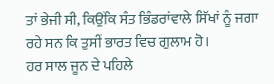ਤਾਂ ਭੇਜੀ ਸੀ, ਕਿਉਂਕਿ ਸੰਤ ਭਿੰਡਰਾਂਵਾਲੇ ਸਿੱਖਾਂ ਨੂੰ ਜਗਾ ਰਹੇ ਸਨ ਕਿ ਤੁਸੀਂ ਭਾਰਤ ਵਿਚ ਗੁਲਾਮ ਹੋ।
ਹਰ ਸਾਲ ਜੂਨ ਦੇ ਪਹਿਲੇ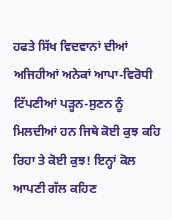ਹਫਤੇ ਸਿੱਖ ਵਿਦਵਾਨਾਂ ਦੀਆਂ ਅਜਿਹੀਆਂ ਅਨੇਕਾਂ ਆਪਾ-ਵਿਰੋਧੀ ਟਿੱਪਣੀਆਂ ਪੜ੍ਹਨ-ਸੁਣਨ ਨੂੰ ਮਿਲਦੀਆਂ ਹਨ ਜਿਥੇ ਕੋਈ ਕੁਝ ਕਹਿ ਰਿਹਾ ਤੇ ਕੋਈ ਕੁਝ! ਇਨ੍ਹਾਂ ਕੋਲ ਆਪਣੀ ਗੱਲ ਕਹਿਣ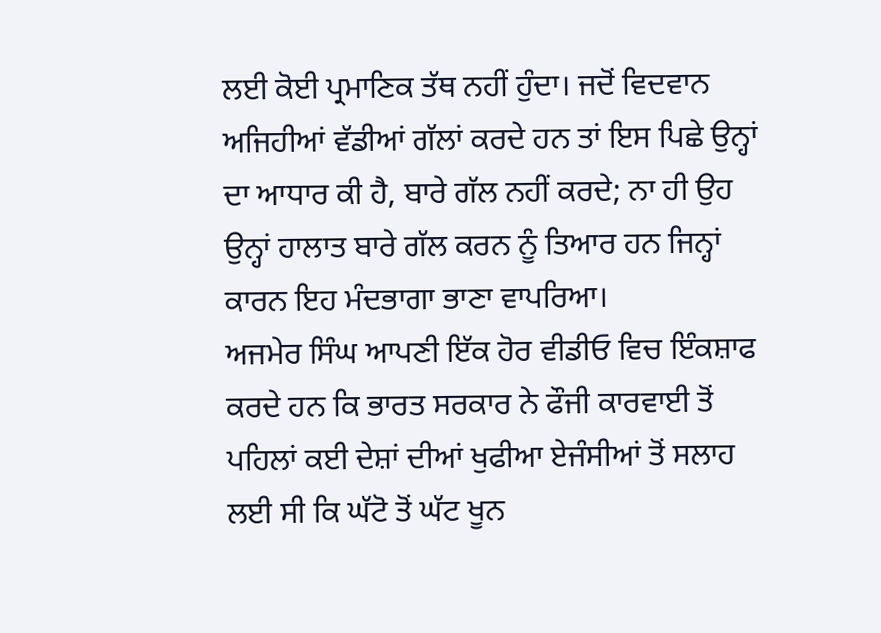ਲਈ ਕੋਈ ਪ੍ਰਮਾਣਿਕ ਤੱਥ ਨਹੀਂ ਹੁੰਦਾ। ਜਦੋਂ ਵਿਦਵਾਨ ਅਜਿਹੀਆਂ ਵੱਡੀਆਂ ਗੱਲਾਂ ਕਰਦੇ ਹਨ ਤਾਂ ਇਸ ਪਿਛੇ ਉਨ੍ਹਾਂ ਦਾ ਆਧਾਰ ਕੀ ਹੈ, ਬਾਰੇ ਗੱਲ ਨਹੀਂ ਕਰਦੇ; ਨਾ ਹੀ ਉਹ ਉਨ੍ਹਾਂ ਹਾਲਾਤ ਬਾਰੇ ਗੱਲ ਕਰਨ ਨੂੰ ਤਿਆਰ ਹਨ ਜਿਨ੍ਹਾਂ ਕਾਰਨ ਇਹ ਮੰਦਭਾਗਾ ਭਾਣਾ ਵਾਪਰਿਆ।
ਅਜਮੇਰ ਸਿੰਘ ਆਪਣੀ ਇੱਕ ਹੋਰ ਵੀਡੀਓ ਵਿਚ ਇੰਕਸ਼ਾਫ ਕਰਦੇ ਹਨ ਕਿ ਭਾਰਤ ਸਰਕਾਰ ਨੇ ਫੌਜੀ ਕਾਰਵਾਈ ਤੋਂ ਪਹਿਲਾਂ ਕਈ ਦੇਸ਼ਾਂ ਦੀਆਂ ਖੁਫੀਆ ਏਜੰਸੀਆਂ ਤੋਂ ਸਲਾਹ ਲਈ ਸੀ ਕਿ ਘੱਟੋ ਤੋਂ ਘੱਟ ਖੂਨ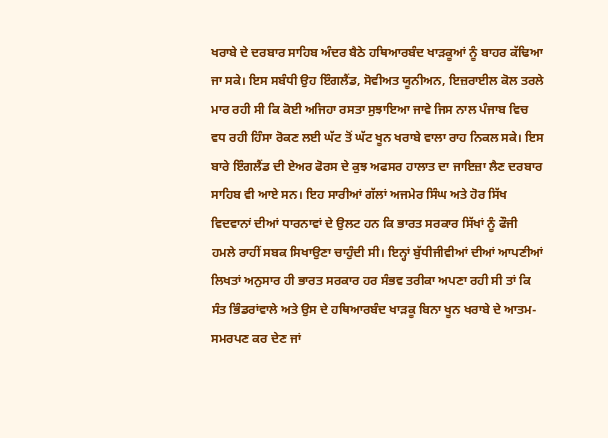ਖਰਾਬੇ ਦੇ ਦਰਬਾਰ ਸਾਹਿਬ ਅੰਦਰ ਬੈਠੇ ਹਥਿਆਰਬੰਦ ਖਾੜਕੂਆਂ ਨੂੰ ਬਾਹਰ ਕੱਢਿਆ ਜਾ ਸਕੇ। ਇਸ ਸਬੰਧੀ ਉਹ ਇੰਗਲੈਂਡ, ਸੋਵੀਅਤ ਯੂਨੀਅਨ, ਇਜ਼ਰਾਈਲ ਕੋਲ ਤਰਲੇ ਮਾਰ ਰਹੀ ਸੀ ਕਿ ਕੋਈ ਅਜਿਹਾ ਰਸਤਾ ਸੁਝਾਇਆ ਜਾਵੇ ਜਿਸ ਨਾਲ ਪੰਜਾਬ ਵਿਚ ਵਧ ਰਹੀ ਹਿੰਸਾ ਰੋਕਣ ਲਈ ਘੱਟ ਤੋਂ ਘੱਟ ਖੂਨ ਖਰਾਬੇ ਵਾਲਾ ਰਾਹ ਨਿਕਲ ਸਕੇ। ਇਸ ਬਾਰੇ ਇੰਗਲੈਂਡ ਦੀ ਏਅਰ ਫੋਰਸ ਦੇ ਕੁਝ ਅਫਸਰ ਹਾਲਾਤ ਦਾ ਜਾਇਜ਼ਾ ਲੈਣ ਦਰਬਾਰ ਸਾਹਿਬ ਵੀ ਆਏ ਸਨ। ਇਹ ਸਾਰੀਆਂ ਗੱਲਾਂ ਅਜਮੇਰ ਸਿੰਘ ਅਤੇ ਹੋਰ ਸਿੱਖ ਵਿਦਵਾਨਾਂ ਦੀਆਂ ਧਾਰਨਾਵਾਂ ਦੇ ਉਲਟ ਹਨ ਕਿ ਭਾਰਤ ਸਰਕਾਰ ਸਿੱਖਾਂ ਨੂੰ ਫੌਜੀ ਹਮਲੇ ਰਾਹੀਂ ਸਬਕ ਸਿਖਾਉਣਾ ਚਾਹੁੰਦੀ ਸੀ। ਇਨ੍ਹਾਂ ਬੁੱਧੀਜੀਵੀਆਂ ਦੀਆਂ ਆਪਣੀਆਂ ਲਿਖਤਾਂ ਅਨੁਸਾਰ ਹੀ ਭਾਰਤ ਸਰਕਾਰ ਹਰ ਸੰਭਵ ਤਰੀਕਾ ਅਪਣਾ ਰਹੀ ਸੀ ਤਾਂ ਕਿ ਸੰਤ ਭਿੰਡਰਾਂਵਾਲੇ ਅਤੇ ਉਸ ਦੇ ਹਥਿਆਰਬੰਦ ਖਾੜਕੂ ਬਿਨਾ ਖੂਨ ਖਰਾਬੇ ਦੇ ਆਤਮ-ਸਮਰਪਣ ਕਰ ਦੇਣ ਜਾਂ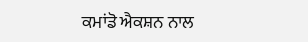ਕਮਾਂਡੋ ਐਕਸ਼ਨ ਨਾਲ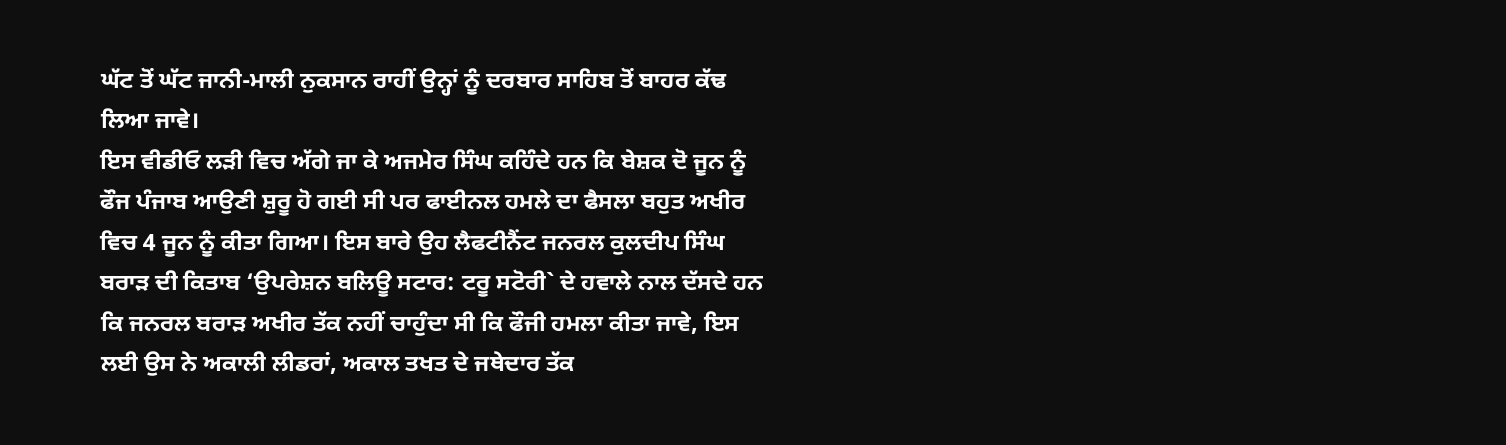ਘੱਟ ਤੋਂ ਘੱਟ ਜਾਨੀ-ਮਾਲੀ ਨੁਕਸਾਨ ਰਾਹੀਂ ਉਨ੍ਹਾਂ ਨੂੰ ਦਰਬਾਰ ਸਾਹਿਬ ਤੋਂ ਬਾਹਰ ਕੱਢ ਲਿਆ ਜਾਵੇ।
ਇਸ ਵੀਡੀਓ ਲੜੀ ਵਿਚ ਅੱਗੇ ਜਾ ਕੇ ਅਜਮੇਰ ਸਿੰਘ ਕਹਿੰਦੇ ਹਨ ਕਿ ਬੇਸ਼ਕ ਦੋ ਜੂਨ ਨੂੰ ਫੌਜ ਪੰਜਾਬ ਆਉਣੀ ਸ਼ੁਰੂ ਹੋ ਗਈ ਸੀ ਪਰ ਫਾਈਨਲ ਹਮਲੇ ਦਾ ਫੈਸਲਾ ਬਹੁਤ ਅਖੀਰ ਵਿਚ 4 ਜੂਨ ਨੂੰ ਕੀਤਾ ਗਿਆ। ਇਸ ਬਾਰੇ ਉਹ ਲੈਫਟੀਨੈਂਟ ਜਨਰਲ ਕੁਲਦੀਪ ਸਿੰਘ ਬਰਾੜ ਦੀ ਕਿਤਾਬ ‘ਉਪਰੇਸ਼ਨ ਬਲਿਊ ਸਟਾਰ: ਟਰੂ ਸਟੋਰੀ` ਦੇ ਹਵਾਲੇ ਨਾਲ ਦੱਸਦੇ ਹਨ ਕਿ ਜਨਰਲ ਬਰਾੜ ਅਖੀਰ ਤੱਕ ਨਹੀਂ ਚਾਹੁੰਦਾ ਸੀ ਕਿ ਫੌਜੀ ਹਮਲਾ ਕੀਤਾ ਜਾਵੇ, ਇਸ ਲਈ ਉਸ ਨੇ ਅਕਾਲੀ ਲੀਡਰਾਂ, ਅਕਾਲ ਤਖਤ ਦੇ ਜਥੇਦਾਰ ਤੱਕ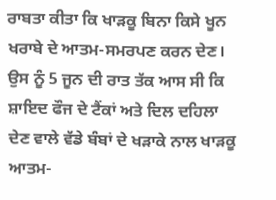ਰਾਬਤਾ ਕੀਤਾ ਕਿ ਖਾੜਕੂ ਬਿਨਾ ਕਿਸੇ ਖੂਨ ਖਰਾਬੇ ਦੇ ਆਤਮ-ਸਮਰਪਣ ਕਰਨ ਦੇਣ। ਉਸ ਨੂੰ 5 ਜੂਨ ਦੀ ਰਾਤ ਤੱਕ ਆਸ ਸੀ ਕਿ ਸ਼ਾਇਦ ਫੌਜ ਦੇ ਟੈਂਕਾਂ ਅਤੇ ਦਿਲ ਦਹਿਲਾ ਦੇਣ ਵਾਲੇ ਵੱਡੇ ਬੰਬਾਂ ਦੇ ਖੜਾਕੇ ਨਾਲ ਖਾੜਕੂ ਆਤਮ-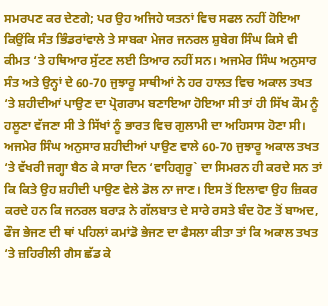ਸਮਰਪਣ ਕਰ ਦੇਣਗੇ; ਪਰ ਉਹ ਅਜਿਹੇ ਯਤਨਾਂ ਵਿਚ ਸਫਲ ਨਹੀਂ ਹੋਇਆ ਕਿਉਂਕਿ ਸੰਤ ਭਿੰਡਰਾਂਵਾਲੇ ਤੇ ਸਾਬਕਾ ਮੇਜਰ ਜਨਰਲ ਸ਼ੁਬੇਗ ਸਿੰਘ ਕਿਸੇ ਵੀ ਕੀਮਤ ‘ਤੇ ਹਥਿਆਰ ਸੁੱਟਣ ਲਈ ਤਿਆਰ ਨਹੀਂ ਸਨ। ਅਜਮੇਰ ਸਿੰਘ ਅਨੁਸਾਰ ਸੰਤ ਅਤੇ ਉਨ੍ਹਾਂ ਦੇ 60-70 ਜੁਝਾਰੂ ਸਾਥੀਆਂ ਨੇ ਹਰ ਹਾਲਤ ਵਿਚ ਅਕਾਲ ਤਖਤ ‘ਤੇ ਸ਼ਹੀਦੀਆਂ ਪਾਉਣ ਦਾ ਪ੍ਰੋਗਰਾਮ ਬਣਾਇਆ ਹੋਇਆ ਸੀ ਤਾਂ ਹੀ ਸਿੱਖ ਕੌਮ ਨੂੰ ਹਲੂਣਾ ਵੱਜਣਾ ਸੀ ਤੇ ਸਿੱਖਾਂ ਨੂੰ ਭਾਰਤ ਵਿਚ ਗੁਲਾਮੀ ਦਾ ਅਹਿਸਾਸ ਹੋਣਾ ਸੀ। ਅਜਮੇਰ ਸਿੰਘ ਅਨੁਸਾਰ ਸ਼ਹੀਦੀਆਂ ਪਾਉਣ ਵਾਲੇ 60-70 ਜੁਝਾਰੂ ਅਕਾਲ ਤਖਤ ‘ਤੇ ਵੱਖਰੀ ਜਗ੍ਹਾ ਬੈਠ ਕੇ ਸਾਰਾ ਦਿਨ ‘ਵਾਹਿਗੁਰੂ` ਦਾ ਸਿਮਰਨ ਹੀ ਕਰਦੇ ਸਨ ਤਾਂ ਕਿ ਕਿਤੇ ਉਹ ਸ਼ਹੀਦੀ ਪਾਉਣ ਵੇਲੇ ਡੋਲ ਨਾ ਜਾਣ। ਇਸ ਤੋਂ ਇਲਾਵਾ ਉਹ ਜ਼ਿਕਰ ਕਰਦੇ ਹਨ ਕਿ ਜਨਰਲ ਬਰਾੜ ਨੇ ਗੱਲਬਾਤ ਦੇ ਸਾਰੇ ਰਸਤੇ ਬੰਦ ਹੋਣ ਤੋਂ ਬਾਅਦ, ਫੌਜ ਭੇਜਣ ਦੀ ਥਾਂ ਪਹਿਲਾਂ ਕਮਾਂਡੋ ਭੇਜਣ ਦਾ ਫੈਸਲਾ ਕੀਤਾ ਤਾਂ ਕਿ ਅਕਾਲ ਤਖਤ ‘ਤੇ ਜ਼ਹਿਰੀਲੀ ਗੈਸ ਛੱਡ ਕੇ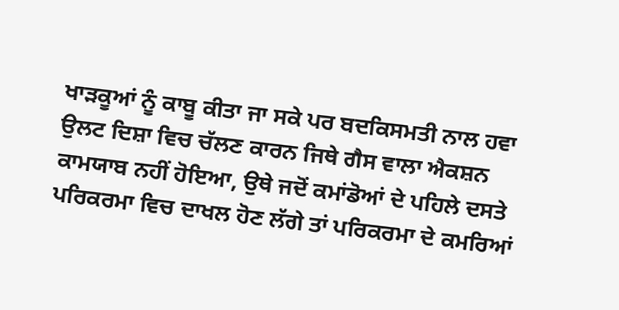ਖਾੜਕੂਆਂ ਨੂੰ ਕਾਬੂ ਕੀਤਾ ਜਾ ਸਕੇ ਪਰ ਬਦਕਿਸਮਤੀ ਨਾਲ ਹਵਾ ਉਲਟ ਦਿਸ਼ਾ ਵਿਚ ਚੱਲਣ ਕਾਰਨ ਜਿਥੇ ਗੈਸ ਵਾਲਾ ਐਕਸ਼ਨ ਕਾਮਯਾਬ ਨਹੀਂ ਹੋਇਆ, ਉਥੇ ਜਦੋਂ ਕਮਾਂਡੋਆਂ ਦੇ ਪਹਿਲੇ ਦਸਤੇ ਪਰਿਕਰਮਾ ਵਿਚ ਦਾਖਲ ਹੋਣ ਲੱਗੇ ਤਾਂ ਪਰਿਕਰਮਾ ਦੇ ਕਮਰਿਆਂ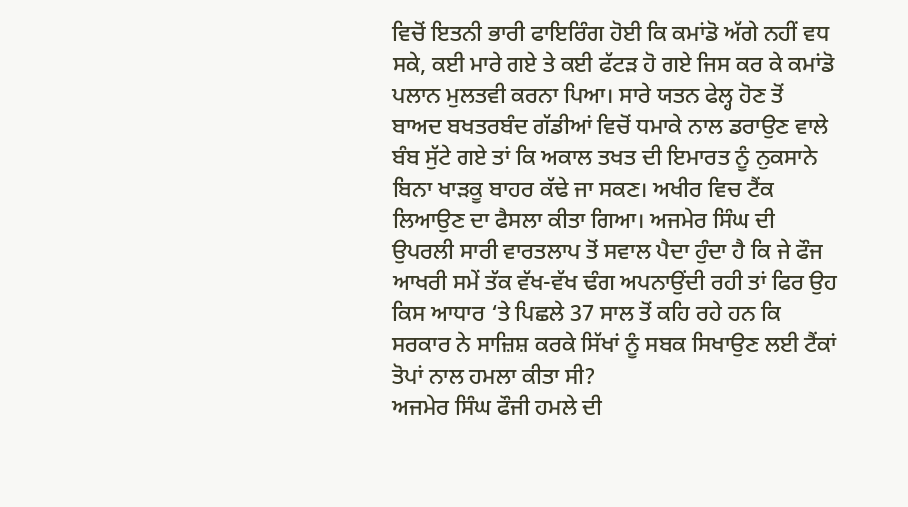ਵਿਚੋਂ ਇਤਨੀ ਭਾਰੀ ਫਾਇਰਿੰਗ ਹੋਈ ਕਿ ਕਮਾਂਡੋ ਅੱਗੇ ਨਹੀਂ ਵਧ ਸਕੇ, ਕਈ ਮਾਰੇ ਗਏ ਤੇ ਕਈ ਫੱਟੜ ਹੋ ਗਏ ਜਿਸ ਕਰ ਕੇ ਕਮਾਂਡੋ ਪਲਾਨ ਮੁਲਤਵੀ ਕਰਨਾ ਪਿਆ। ਸਾਰੇ ਯਤਨ ਫੇਲ੍ਹ ਹੋਣ ਤੋਂ ਬਾਅਦ ਬਖਤਰਬੰਦ ਗੱਡੀਆਂ ਵਿਚੋਂ ਧਮਾਕੇ ਨਾਲ ਡਰਾਉਣ ਵਾਲੇ ਬੰਬ ਸੁੱਟੇ ਗਏ ਤਾਂ ਕਿ ਅਕਾਲ ਤਖਤ ਦੀ ਇਮਾਰਤ ਨੂੰ ਨੁਕਸਾਨੇ ਬਿਨਾ ਖਾੜਕੂ ਬਾਹਰ ਕੱਢੇ ਜਾ ਸਕਣ। ਅਖੀਰ ਵਿਚ ਟੈਂਕ ਲਿਆਉਣ ਦਾ ਫੈਸਲਾ ਕੀਤਾ ਗਿਆ। ਅਜਮੇਰ ਸਿੰਘ ਦੀ ਉਪਰਲੀ ਸਾਰੀ ਵਾਰਤਲਾਪ ਤੋਂ ਸਵਾਲ ਪੈਦਾ ਹੁੰਦਾ ਹੈ ਕਿ ਜੇ ਫੌਜ ਆਖਰੀ ਸਮੇਂ ਤੱਕ ਵੱਖ-ਵੱਖ ਢੰਗ ਅਪਨਾਉਂਦੀ ਰਹੀ ਤਾਂ ਫਿਰ ਉਹ ਕਿਸ ਆਧਾਰ ‘ਤੇ ਪਿਛਲੇ 37 ਸਾਲ ਤੋਂ ਕਹਿ ਰਹੇ ਹਨ ਕਿ ਸਰਕਾਰ ਨੇ ਸਾਜ਼ਿਸ਼ ਕਰਕੇ ਸਿੱਖਾਂ ਨੂੰ ਸਬਕ ਸਿਖਾਉਣ ਲਈ ਟੈਂਕਾਂ ਤੋਪਾਂ ਨਾਲ ਹਮਲਾ ਕੀਤਾ ਸੀ?
ਅਜਮੇਰ ਸਿੰਘ ਫੌਜੀ ਹਮਲੇ ਦੀ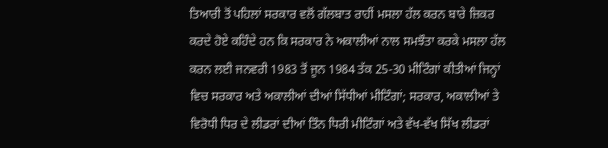ਤਿਆਰੀ ਤੋਂ ਪਹਿਲਾਂ ਸਰਕਾਰ ਵਲੋਂ ਗੱਲਬਾਤ ਰਾਹੀਂ ਮਸਲਾ ਹੱਲ ਕਰਨ ਬਾਰੇ ਜ਼ਿਕਰ ਕਰਦੇ ਹੋਏ ਕਹਿੰਦੇ ਹਨ ਕਿ ਸਰਕਾਰ ਨੇ ਅਕਾਲੀਆਂ ਨਾਲ ਸਮਝੌਤਾ ਕਰਕੇ ਮਸਲਾ ਹੱਲ ਕਰਨ ਲਈ ਜਨਵਰੀ 1983 ਤੋਂ ਜੂਨ 1984 ਤੱਕ 25-30 ਮੀਟਿੰਗਾਂ ਕੀਤੀਆਂ ਜਿਨ੍ਹਾਂ ਵਿਚ ਸਰਕਾਰ ਅਤੇ ਅਕਾਲੀਆਂ ਦੀਆਂ ਸਿੱਧੀਆਂ ਮੀਟਿੰਗਾਂ; ਸਰਕਾਰ, ਅਕਾਲੀਆਂ ਤੇ ਵਿਰੋਧੀ ਧਿਰ ਦੇ ਲੀਡਰਾਂ ਦੀਆਂ ਤਿੰਨ ਧਿਰੀ ਮੀਟਿੰਗਾਂ ਅਤੇ ਵੱਖ-ਵੱਖ ਸਿੱਖ ਲੀਡਰਾਂ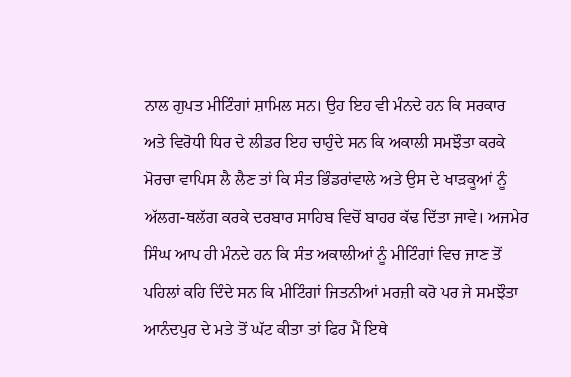ਨਾਲ ਗੁਪਤ ਮੀਟਿੰਗਾਂ ਸ਼ਾਮਿਲ ਸਨ। ਉਹ ਇਹ ਵੀ ਮੰਨਦੇ ਹਨ ਕਿ ਸਰਕਾਰ ਅਤੇ ਵਿਰੋਧੀ ਧਿਰ ਦੇ ਲੀਡਰ ਇਹ ਚਾਹੁੰਦੇ ਸਨ ਕਿ ਅਕਾਲੀ ਸਮਝੌਤਾ ਕਰਕੇ ਮੋਰਚਾ ਵਾਪਿਸ ਲੈ ਲੈਣ ਤਾਂ ਕਿ ਸੰਤ ਭਿੰਡਰਾਂਵਾਲੇ ਅਤੇ ਉਸ ਦੇ ਖਾੜਕੂਆਂ ਨੂੰ ਅੱਲਗ-ਥਲੱਗ ਕਰਕੇ ਦਰਬਾਰ ਸਾਹਿਬ ਵਿਚੋਂ ਬਾਹਰ ਕੱਢ ਦਿੱਤਾ ਜਾਵੇ। ਅਜਮੇਰ ਸਿੰਘ ਆਪ ਹੀ ਮੰਨਦੇ ਹਨ ਕਿ ਸੰਤ ਅਕਾਲੀਆਂ ਨੂੰ ਮੀਟਿੰਗਾਂ ਵਿਚ ਜਾਣ ਤੋਂ ਪਹਿਲਾਂ ਕਹਿ ਦਿੰਦੇ ਸਨ ਕਿ ਮੀਟਿੰਗਾਂ ਜਿਤਨੀਆਂ ਮਰਜ਼ੀ ਕਰੋ ਪਰ ਜੇ ਸਮਝੌਤਾ ਆਨੰਦਪੁਰ ਦੇ ਮਤੇ ਤੋਂ ਘੱਟ ਕੀਤਾ ਤਾਂ ਫਿਰ ਮੈਂ ਇਥੇ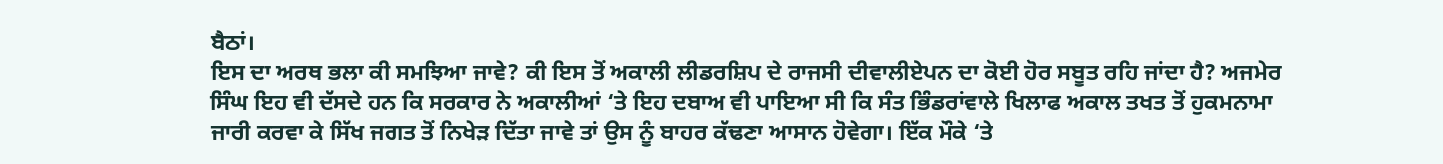ਬੈਠਾਂ।
ਇਸ ਦਾ ਅਰਥ ਭਲਾ ਕੀ ਸਮਝਿਆ ਜਾਵੇ? ਕੀ ਇਸ ਤੋਂ ਅਕਾਲੀ ਲੀਡਰਸ਼ਿਪ ਦੇ ਰਾਜਸੀ ਦੀਵਾਲੀਏਪਨ ਦਾ ਕੋਈ ਹੋਰ ਸਬੂਤ ਰਹਿ ਜਾਂਦਾ ਹੈ? ਅਜਮੇਰ ਸਿੰਘ ਇਹ ਵੀ ਦੱਸਦੇ ਹਨ ਕਿ ਸਰਕਾਰ ਨੇ ਅਕਾਲੀਆਂ ‘ਤੇ ਇਹ ਦਬਾਅ ਵੀ ਪਾਇਆ ਸੀ ਕਿ ਸੰਤ ਭਿੰਡਰਾਂਵਾਲੇ ਖਿਲਾਫ ਅਕਾਲ ਤਖਤ ਤੋਂ ਹੁਕਮਨਾਮਾ ਜਾਰੀ ਕਰਵਾ ਕੇ ਸਿੱਖ ਜਗਤ ਤੋਂ ਨਿਖੇੜ ਦਿੱਤਾ ਜਾਵੇ ਤਾਂ ਉਸ ਨੂੰ ਬਾਹਰ ਕੱਢਣਾ ਆਸਾਨ ਹੋਵੇਗਾ। ਇੱਕ ਮੌਕੇ ‘ਤੇ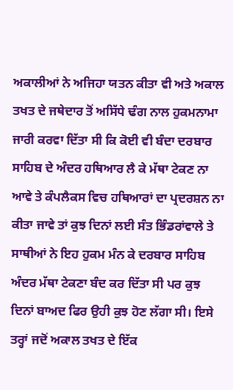ਅਕਾਲੀਆਂ ਨੇ ਅਜਿਹਾ ਯਤਨ ਕੀਤਾ ਵੀ ਅਤੇ ਅਕਾਲ ਤਖਤ ਦੇ ਜਥੇਦਾਰ ਤੋਂ ਅਸਿੱਧੇ ਢੰਗ ਨਾਲ ਹੁਕਮਨਾਮਾ ਜਾਰੀ ਕਰਵਾ ਦਿੱਤਾ ਸੀ ਕਿ ਕੋਈ ਵੀ ਬੰਦਾ ਦਰਬਾਰ ਸਾਹਿਬ ਦੇ ਅੰਦਰ ਹਥਿਆਰ ਲੈ ਕੇ ਮੱਥਾ ਟੇਕਣ ਨਾ ਆਵੇ ਤੇ ਕੰਪਲੈਕਸ ਵਿਚ ਹਥਿਆਰਾਂ ਦਾ ਪ੍ਰਦਰਸ਼ਨ ਨਾ ਕੀਤਾ ਜਾਵੇ ਤਾਂ ਕੁਝ ਦਿਨਾਂ ਲਈ ਸੰਤ ਭਿੰਡਰਾਂਵਾਲੇ ਤੇ ਸਾਥੀਆਂ ਨੇ ਇਹ ਹੁਕਮ ਮੰਨ ਕੇ ਦਰਬਾਰ ਸਾਹਿਬ ਅੰਦਰ ਮੱਥਾ ਟੇਕਣਾ ਬੰਦ ਕਰ ਦਿੱਤਾ ਸੀ ਪਰ ਕੁਝ ਦਿਨਾਂ ਬਾਅਦ ਫਿਰ ਉਹੀ ਕੁਝ ਹੋਣ ਲੱਗਾ ਸੀ। ਇਸੇ ਤਰ੍ਹਾਂ ਜਦੋਂ ਅਕਾਲ ਤਖਤ ਦੇ ਇੱਕ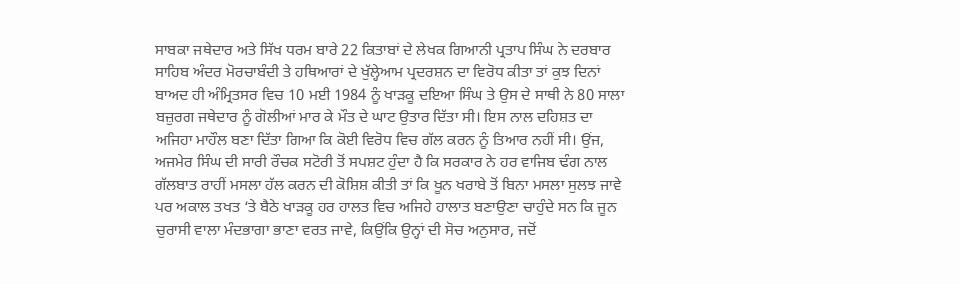ਸਾਬਕਾ ਜਥੇਦਾਰ ਅਤੇ ਸਿੱਖ ਧਰਮ ਬਾਰੇ 22 ਕਿਤਾਬਾਂ ਦੇ ਲੇਖਕ ਗਿਆਨੀ ਪ੍ਰਤਾਪ ਸਿੰਘ ਨੇ ਦਰਬਾਰ ਸਾਹਿਬ ਅੰਦਰ ਮੋਰਚਾਬੰਦੀ ਤੇ ਹਥਿਆਰਾਂ ਦੇ ਖੁੱਲ੍ਹੇਆਮ ਪ੍ਰਦਰਸ਼ਨ ਦਾ ਵਿਰੋਧ ਕੀਤਾ ਤਾਂ ਕੁਝ ਦਿਨਾਂ ਬਾਅਦ ਹੀ ਅੰਮ੍ਰਿਤਸਰ ਵਿਚ 10 ਮਈ 1984 ਨੂੰ ਖਾੜਕੂ ਦਇਆ ਸਿੰਘ ਤੇ ਉਸ ਦੇ ਸਾਥੀ ਨੇ 80 ਸਾਲਾ ਬਜ਼ੁਰਗ ਜਥੇਦਾਰ ਨੂੰ ਗੋਲੀਆਂ ਮਾਰ ਕੇ ਮੌਤ ਦੇ ਘਾਟ ਉਤਾਰ ਦਿੱਤਾ ਸੀ। ਇਸ ਨਾਲ ਦਹਿਸ਼ਤ ਦਾ ਅਜਿਹਾ ਮਾਹੌਲ ਬਣਾ ਦਿੱਤਾ ਗਿਆ ਕਿ ਕੋਈ ਵਿਰੋਧ ਵਿਚ ਗੱਲ ਕਰਨ ਨੂੰ ਤਿਆਰ ਨਹੀਂ ਸੀ। ਉਂਜ, ਅਜਮੇਰ ਸਿੰਘ ਦੀ ਸਾਰੀ ਰੌਚਕ ਸਟੋਰੀ ਤੋਂ ਸਪਸ਼ਟ ਹੁੰਦਾ ਹੈ ਕਿ ਸਰਕਾਰ ਨੇ ਹਰ ਵਾਜਿਬ ਢੰਗ ਨਾਲ ਗੱਲਬਾਤ ਰਾਹੀਂ ਮਸਲਾ ਹੱਲ ਕਰਨ ਦੀ ਕੋਸ਼ਿਸ਼ ਕੀਤੀ ਤਾਂ ਕਿ ਖੂਨ ਖਰਾਬੇ ਤੋਂ ਬਿਨਾ ਮਸਲਾ ਸੁਲਝ ਜਾਵੇ ਪਰ ਅਕਾਲ ਤਖਤ ‘ਤੇ ਬੈਠੇ ਖਾੜਕੂ ਹਰ ਹਾਲਤ ਵਿਚ ਅਜਿਹੇ ਹਾਲਾਤ ਬਣਾਉਣਾ ਚਾਹੁੰਦੇ ਸਨ ਕਿ ਜੂਨ ਚੁਰਾਸੀ ਵਾਲਾ ਮੰਦਭਾਗਾ ਭਾਣਾ ਵਰਤ ਜਾਵੇ, ਕਿਉਂਕਿ ਉਨ੍ਹਾਂ ਦੀ ਸੋਚ ਅਨੁਸਾਰ, ਜਦੋਂ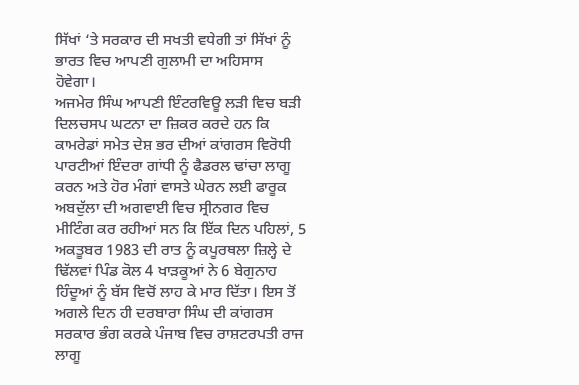ਸਿੱਖਾਂ ‘ਤੇ ਸਰਕਾਰ ਦੀ ਸਖਤੀ ਵਧੇਗੀ ਤਾਂ ਸਿੱਖਾਂ ਨੂੰ ਭਾਰਤ ਵਿਚ ਆਪਣੀ ਗੁਲਾਮੀ ਦਾ ਅਹਿਸਾਸ ਹੋਵੇਗਾ।
ਅਜਮੇਰ ਸਿੰਘ ਆਪਣੀ ਇੰਟਰਵਿਊ ਲੜੀ ਵਿਚ ਬੜੀ ਦਿਲਚਸਪ ਘਟਨਾ ਦਾ ਜ਼ਿਕਰ ਕਰਦੇ ਹਨ ਕਿ ਕਾਮਰੇਡਾਂ ਸਮੇਤ ਦੇਸ਼ ਭਰ ਦੀਆਂ ਕਾਂਗਰਸ ਵਿਰੋਧੀ ਪਾਰਟੀਆਂ ਇੰਦਰਾ ਗਾਂਧੀ ਨੂੰ ਫੈਡਰਲ ਢਾਂਚਾ ਲਾਗੂ ਕਰਨ ਅਤੇ ਹੋਰ ਮੰਗਾਂ ਵਾਸਤੇ ਘੇਰਨ ਲਈ ਫਾਰੂਕ ਅਬਦੁੱਲਾ ਦੀ ਅਗਵਾਈ ਵਿਚ ਸ੍ਰੀਨਗਰ ਵਿਚ ਮੀਟਿੰਗ ਕਰ ਰਹੀਆਂ ਸਨ ਕਿ ਇੱਕ ਦਿਨ ਪਹਿਲਾਂ, 5 ਅਕਤੂਬਰ 1983 ਦੀ ਰਾਤ ਨੂੰ ਕਪੂਰਥਲਾ ਜ਼ਿਲ੍ਹੇ ਦੇ ਢਿੱਲਵਾਂ ਪਿੰਡ ਕੋਲ 4 ਖਾੜਕੂਆਂ ਨੇ 6 ਬੇਗੁਨਾਹ ਹਿੰਦੂਆਂ ਨੂੰ ਬੱਸ ਵਿਚੋਂ ਲਾਹ ਕੇ ਮਾਰ ਦਿੱਤਾ। ਇਸ ਤੋਂ ਅਗਲੇ ਦਿਨ ਹੀ ਦਰਬਾਰਾ ਸਿੰਘ ਦੀ ਕਾਂਗਰਸ ਸਰਕਾਰ ਭੰਗ ਕਰਕੇ ਪੰਜਾਬ ਵਿਚ ਰਾਸ਼ਟਰਪਤੀ ਰਾਜ ਲਾਗੂ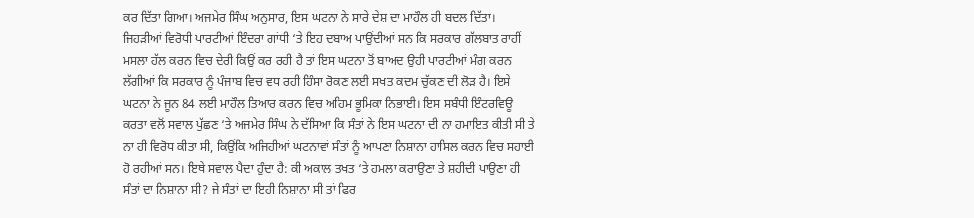ਕਰ ਦਿੱਤਾ ਗਿਆ। ਅਜਮੇਰ ਸਿੰਘ ਅਨੁਸਾਰ, ਇਸ ਘਟਨਾ ਨੇ ਸਾਰੇ ਦੇਸ਼ ਦਾ ਮਾਹੌਲ ਹੀ ਬਦਲ ਦਿੱਤਾ। ਜਿਹੜੀਆਂ ਵਿਰੋਧੀ ਪਾਰਟੀਆਂ ਇੰਦਰਾ ਗਾਂਧੀ ‘ਤੇ ਇਹ ਦਬਾਅ ਪਾਉਂਦੀਆਂ ਸਨ ਕਿ ਸਰਕਾਰ ਗੱਲਬਾਤ ਰਾਹੀਂ ਮਸਲਾ ਹੱਲ ਕਰਨ ਵਿਚ ਦੇਰੀ ਕਿਉਂ ਕਰ ਰਹੀ ਹੈ ਤਾਂ ਇਸ ਘਟਨਾ ਤੋਂ ਬਾਅਦ ਉਹੀ ਪਾਰਟੀਆਂ ਮੰਗ ਕਰਨ ਲੱਗੀਆਂ ਕਿ ਸਰਕਾਰ ਨੂੰ ਪੰਜਾਬ ਵਿਚ ਵਧ ਰਹੀ ਹਿੰਸਾ ਰੋਕਣ ਲਈ ਸਖਤ ਕਦਮ ਚੁੱਕਣ ਦੀ ਲੋੜ ਹੈ। ਇਸੇ ਘਟਨਾ ਨੇ ਜੂਨ 84 ਲਈ ਮਾਹੌਲ ਤਿਆਰ ਕਰਨ ਵਿਚ ਅਹਿਮ ਭੂਮਿਕਾ ਨਿਭਾਈ। ਇਸ ਸਬੰਧੀ ਇੰਟਰਵਿਊ ਕਰਤਾ ਵਲੋਂ ਸਵਾਲ ਪੁੱਛਣ ‘ਤੇ ਅਜਮੇਰ ਸਿੰਘ ਨੇ ਦੱਸਿਆ ਕਿ ਸੰਤਾਂ ਨੇ ਇਸ ਘਟਨਾ ਦੀ ਨਾ ਹਮਾਇਤ ਕੀਤੀ ਸੀ ਤੇ ਨਾ ਹੀ ਵਿਰੋਧ ਕੀਤਾ ਸੀ, ਕਿਉਂਕਿ ਅਜਿਹੀਆਂ ਘਟਨਾਵਾਂ ਸੰਤਾਂ ਨੂੰ ਆਪਣਾ ਨਿਸ਼ਾਨਾ ਹਾਸਿਲ ਕਰਨ ਵਿਚ ਸਹਾਈ ਹੋ ਰਹੀਆਂ ਸਨ। ਇਥੇ ਸਵਾਲ ਪੈਦਾ ਹੁੰਦਾ ਹੈ: ਕੀ ਅਕਾਲ ਤਖਤ ‘ਤੇ ਹਮਲਾ ਕਰਾਉਣਾ ਤੇ ਸ਼ਹੀਦੀ ਪਾਉਣਾ ਹੀ ਸੰਤਾਂ ਦਾ ਨਿਸ਼ਾਨਾ ਸੀ? ਜੇ ਸੰਤਾਂ ਦਾ ਇਹੀ ਨਿਸ਼ਾਨਾ ਸੀ ਤਾਂ ਫਿਰ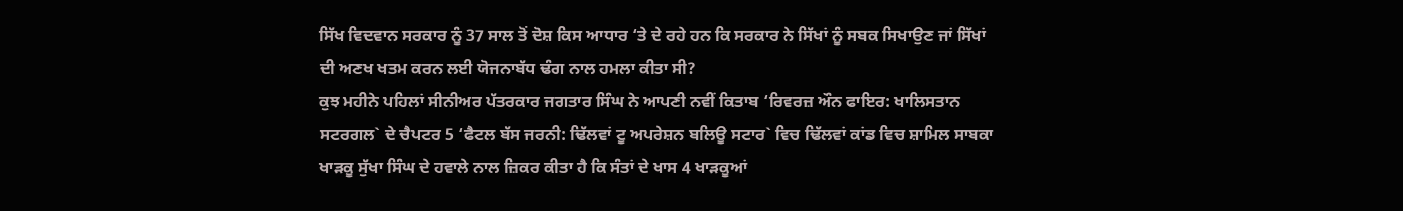ਸਿੱਖ ਵਿਦਵਾਨ ਸਰਕਾਰ ਨੂੰ 37 ਸਾਲ ਤੋਂ ਦੋਸ਼ ਕਿਸ ਆਧਾਰ ‘ਤੇ ਦੇ ਰਹੇ ਹਨ ਕਿ ਸਰਕਾਰ ਨੇ ਸਿੱਖਾਂ ਨੂੰ ਸਬਕ ਸਿਖਾਉਣ ਜਾਂ ਸਿੱਖਾਂ ਦੀ ਅਣਖ ਖਤਮ ਕਰਨ ਲਈ ਯੋਜਨਾਬੱਧ ਢੰਗ ਨਾਲ ਹਮਲਾ ਕੀਤਾ ਸੀ?
ਕੁਝ ਮਹੀਨੇ ਪਹਿਲਾਂ ਸੀਨੀਅਰ ਪੱਤਰਕਾਰ ਜਗਤਾਰ ਸਿੰਘ ਨੇ ਆਪਣੀ ਨਵੀਂ ਕਿਤਾਬ ‘ਰਿਵਰਜ਼ ਔਨ ਫਾਇਰ: ਖਾਲਿਸਤਾਨ ਸਟਰਗਲ` ਦੇ ਚੈਪਟਰ 5 ‘ਫੈਟਲ ਬੱਸ ਜਰਨੀ: ਢਿੱਲਵਾਂ ਟੂ ਅਪਰੇਸ਼ਨ ਬਲਿਊ ਸਟਾਰ` ਵਿਚ ਢਿੱਲਵਾਂ ਕਾਂਡ ਵਿਚ ਸ਼ਾਮਿਲ ਸਾਬਕਾ ਖਾੜਕੂ ਸੁੱਖਾ ਸਿੰਘ ਦੇ ਹਵਾਲੇ ਨਾਲ ਜ਼ਿਕਰ ਕੀਤਾ ਹੈ ਕਿ ਸੰਤਾਂ ਦੇ ਖਾਸ 4 ਖਾੜਕੂਆਂ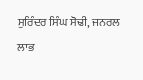ਸੁਰਿੰਦਰ ਸਿੰਘ ਸੋਢੀ, ਜਨਰਲ ਲਾਭ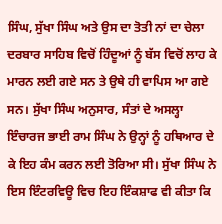ਸਿੰਘ, ਸੁੱਖਾ ਸਿੰਘ ਅਤੇ ਉਸ ਦਾ ਤੋਤੀ ਨਾਂ ਦਾ ਚੇਲਾ ਦਰਬਾਰ ਸਾਹਿਬ ਵਿਚੋਂ ਹਿੰਦੂਆਂ ਨੂੰ ਬੱਸ ਵਿਚੋਂ ਲਾਹ ਕੇ ਮਾਰਨ ਲਈ ਗਏ ਸਨ ਤੇ ਉਥੇ ਹੀ ਵਾਪਿਸ ਆ ਗਏ ਸਨ। ਸੁੱਖਾ ਸਿੰਘ ਅਨੁਸਾਰ, ਸੰਤਾਂ ਦੇ ਅਸਲ੍ਹਾ ਇੰਚਾਰਜ ਭਾਈ ਰਾਮ ਸਿੰਘ ਨੇ ਉਨ੍ਹਾਂ ਨੂੰ ਹਥਿਆਰ ਦੇ ਕੇ ਇਹ ਕੰਮ ਕਰਨ ਲਈ ਤੋਰਿਆ ਸੀ। ਸੁੱਖਾ ਸਿੰਘ ਨੇ ਇਸ ਇੰਟਰਵਿਊ ਵਿਚ ਇਹ ਇੰਕਸ਼ਾਫ ਵੀ ਕੀਤਾ ਕਿ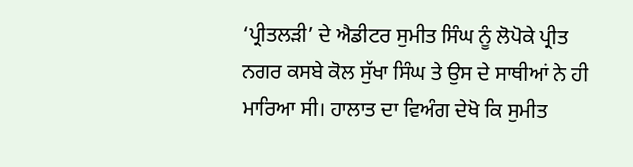‘ਪ੍ਰੀਤਲੜੀ’ ਦੇ ਐਡੀਟਰ ਸੁਮੀਤ ਸਿੰਘ ਨੂੰ ਲੋਪੋਕੇ ਪ੍ਰੀਤ ਨਗਰ ਕਸਬੇ ਕੋਲ ਸੁੱਖਾ ਸਿੰਘ ਤੇ ਉਸ ਦੇ ਸਾਥੀਆਂ ਨੇ ਹੀ ਮਾਰਿਆ ਸੀ। ਹਾਲਾਤ ਦਾ ਵਿਅੰਗ ਦੇਖੋ ਕਿ ਸੁਮੀਤ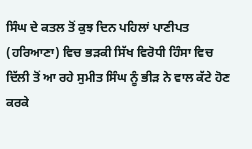ਸਿੰਘ ਦੇ ਕਤਲ ਤੋਂ ਕੁਝ ਦਿਨ ਪਹਿਲਾਂ ਪਾਣੀਪਤ (ਹਰਿਆਣਾ) ਵਿਚ ਭੜਕੀ ਸਿੱਖ ਵਿਰੋਧੀ ਹਿੰਸਾ ਵਿਚ ਦਿੱਲੀ ਤੋਂ ਆ ਰਹੇ ਸੁਮੀਤ ਸਿੰਘ ਨੂੰ ਭੀੜ ਨੇ ਵਾਲ ਕੱਟੇ ਹੋਣ ਕਰਕੇ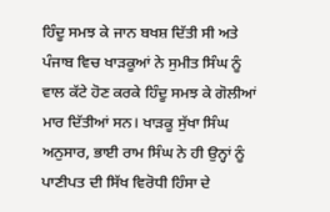ਹਿੰਦੂ ਸਮਝ ਕੇ ਜਾਨ ਬਖਸ਼ ਦਿੱਤੀ ਸੀ ਅਤੇ ਪੰਜਾਬ ਵਿਚ ਖਾੜਕੂਆਂ ਨੇ ਸੁਮੀਤ ਸਿੰਘ ਨੂੰ ਵਾਲ ਕੱਟੇ ਹੋਣ ਕਰਕੇ ਹਿੰਦੂ ਸਮਝ ਕੇ ਗੋਲੀਆਂ ਮਾਰ ਦਿੱਤੀਆਂ ਸਨ। ਖਾੜਕੂ ਸੁੱਖਾ ਸਿੰਘ ਅਨੁਸਾਰ, ਭਾਈ ਰਾਮ ਸਿੰਘ ਨੇ ਹੀ ਉਨ੍ਹਾਂ ਨੂੰ ਪਾਣੀਪਤ ਦੀ ਸਿੱਖ ਵਿਰੋਧੀ ਹਿੰਸਾ ਦੇ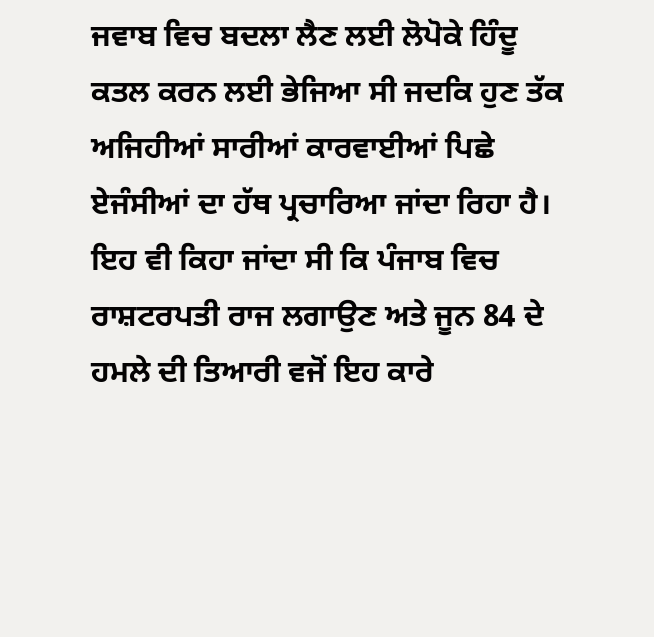ਜਵਾਬ ਵਿਚ ਬਦਲਾ ਲੈਣ ਲਈ ਲੋਪੋਕੇ ਹਿੰਦੂ ਕਤਲ ਕਰਨ ਲਈ ਭੇਜਿਆ ਸੀ ਜਦਕਿ ਹੁਣ ਤੱਕ ਅਜਿਹੀਆਂ ਸਾਰੀਆਂ ਕਾਰਵਾਈਆਂ ਪਿਛੇ ਏਜੰਸੀਆਂ ਦਾ ਹੱਥ ਪ੍ਰਚਾਰਿਆ ਜਾਂਦਾ ਰਿਹਾ ਹੈ। ਇਹ ਵੀ ਕਿਹਾ ਜਾਂਦਾ ਸੀ ਕਿ ਪੰਜਾਬ ਵਿਚ ਰਾਸ਼ਟਰਪਤੀ ਰਾਜ ਲਗਾਉਣ ਅਤੇ ਜੂਨ 84 ਦੇ ਹਮਲੇ ਦੀ ਤਿਆਰੀ ਵਜੋਂ ਇਹ ਕਾਰੇ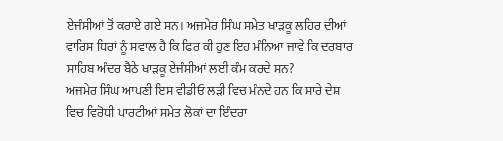ਏਜੰਸੀਆਂ ਤੋਂ ਕਰਾਏ ਗਏ ਸਨ। ਅਜਮੇਰ ਸਿੰਘ ਸਮੇਤ ਖਾੜਕੂ ਲਹਿਰ ਦੀਆਂ ਵਾਰਿਸ ਧਿਰਾਂ ਨੂੰ ਸਵਾਲ ਹੈ ਕਿ ਫਿਰ ਕੀ ਹੁਣ ਇਹ ਮੰਨਿਆ ਜਾਵੇ ਕਿ ਦਰਬਾਰ ਸਾਹਿਬ ਅੰਦਰ ਬੈਠੇ ਖਾੜਕੂ ਏਜੰਸੀਆਂ ਲਈ ਕੰਮ ਕਰਦੇ ਸਨ?
ਅਜਮੇਰ ਸਿੰਘ ਆਪਣੀ ਇਸ ਵੀਡੀਓ ਲੜੀ ਵਿਚ ਮੰਨਦੇ ਹਨ ਕਿ ਸਾਰੇ ਦੇਸ਼ ਵਿਚ ਵਿਰੋਧੀ ਪਾਰਟੀਆਂ ਸਮੇਤ ਲੋਕਾਂ ਦਾ ਇੰਦਰਾ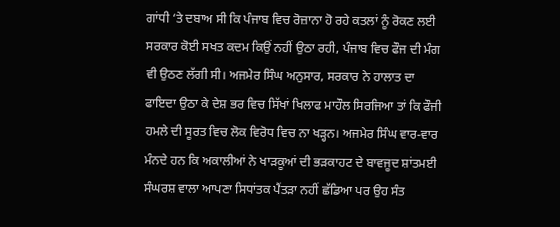ਗਾਂਧੀ ‘ਤੇ ਦਬਾਅ ਸੀ ਕਿ ਪੰਜਾਬ ਵਿਚ ਰੋਜ਼ਾਨਾ ਹੋ ਰਹੇ ਕਤਲਾਂ ਨੂੰ ਰੋਕਣ ਲਈ ਸਰਕਾਰ ਕੋਈ ਸਖਤ ਕਦਮ ਕਿਉਂ ਨਹੀਂ ਉਠਾ ਰਹੀ, ਪੰਜਾਬ ਵਿਚ ਫੌਜ ਦੀ ਮੰਗ ਵੀ ਉਠਣ ਲੱਗੀ ਸੀ। ਅਜਮੇਰ ਸਿੰਘ ਅਨੁਸਾਰ, ਸਰਕਾਰ ਨੇ ਹਾਲਾਤ ਦਾ ਫਾਇਦਾ ਉਠਾ ਕੇ ਦੇਸ਼ ਭਰ ਵਿਚ ਸਿੱਖਾਂ ਖਿਲਾਫ ਮਾਹੌਲ ਸਿਰਜਿਆ ਤਾਂ ਕਿ ਫੌਜੀ ਹਮਲੇ ਦੀ ਸੂਰਤ ਵਿਚ ਲੋਕ ਵਿਰੋਧ ਵਿਚ ਨਾ ਖੜ੍ਹਨ। ਅਜਮੇਰ ਸਿੰਘ ਵਾਰ-ਵਾਰ ਮੰਨਦੇ ਹਨ ਕਿ ਅਕਾਲੀਆਂ ਨੇ ਖਾੜਕੂਆਂ ਦੀ ਭੜਕਾਹਟ ਦੇ ਬਾਵਜੂਦ ਸ਼ਾਂਤਮਈ ਸੰਘਰਸ਼ ਵਾਲਾ ਆਪਣਾ ਸਿਧਾਂਤਕ ਪੈਂਤੜਾ ਨਹੀਂ ਛੱਡਿਆ ਪਰ ਉਹ ਸੰਤ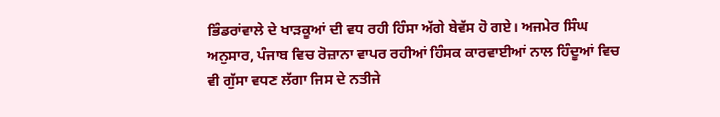ਭਿੰਡਰਾਂਵਾਲੇ ਦੇ ਖਾੜਕੂਆਂ ਦੀ ਵਧ ਰਹੀ ਹਿੰਸਾ ਅੱਗੇ ਬੇਵੱਸ ਹੋ ਗਏ। ਅਜਮੇਰ ਸਿੰਘ ਅਨੁਸਾਰ, ਪੰਜਾਬ ਵਿਚ ਰੋਜ਼ਾਨਾ ਵਾਪਰ ਰਹੀਆਂ ਹਿੰਸਕ ਕਾਰਵਾਈਆਂ ਨਾਲ ਹਿੰਦੂਆਂ ਵਿਚ ਵੀ ਗੁੱਸਾ ਵਧਣ ਲੱਗਾ ਜਿਸ ਦੇ ਨਤੀਜੇ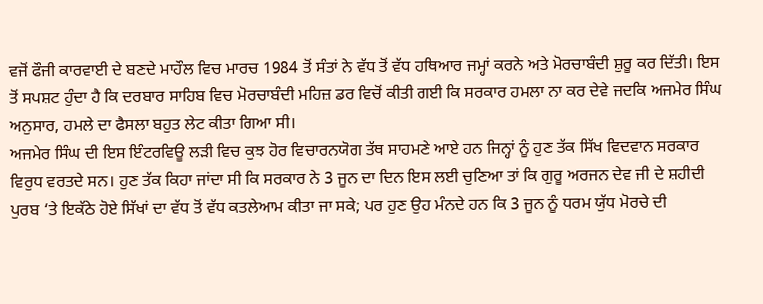ਵਜੋਂ ਫੌਜੀ ਕਾਰਵਾਈ ਦੇ ਬਣਦੇ ਮਾਹੌਲ ਵਿਚ ਮਾਰਚ 1984 ਤੋਂ ਸੰਤਾਂ ਨੇ ਵੱਧ ਤੋਂ ਵੱਧ ਹਥਿਆਰ ਜਮ੍ਹਾਂ ਕਰਨੇ ਅਤੇ ਮੋਰਚਾਬੰਦੀ ਸ਼ੁਰੂ ਕਰ ਦਿੱਤੀ। ਇਸ ਤੋਂ ਸਪਸ਼ਟ ਹੁੰਦਾ ਹੈ ਕਿ ਦਰਬਾਰ ਸਾਹਿਬ ਵਿਚ ਮੋਰਚਾਬੰਦੀ ਮਹਿਜ਼ ਡਰ ਵਿਚੋਂ ਕੀਤੀ ਗਈ ਕਿ ਸਰਕਾਰ ਹਮਲਾ ਨਾ ਕਰ ਦੇਵੇ ਜਦਕਿ ਅਜਮੇਰ ਸਿੰਘ ਅਨੁਸਾਰ, ਹਮਲੇ ਦਾ ਫੈਸਲਾ ਬਹੁਤ ਲੇਟ ਕੀਤਾ ਗਿਆ ਸੀ।
ਅਜਮੇਰ ਸਿੰਘ ਦੀ ਇਸ ਇੰਟਰਵਿਊ ਲੜੀ ਵਿਚ ਕੁਝ ਹੋਰ ਵਿਚਾਰਨਯੋਗ ਤੱਥ ਸਾਹਮਣੇ ਆਏ ਹਨ ਜਿਨ੍ਹਾਂ ਨੂੰ ਹੁਣ ਤੱਕ ਸਿੱਖ ਵਿਦਵਾਨ ਸਰਕਾਰ ਵਿਰੁਧ ਵਰਤਦੇ ਸਨ। ਹੁਣ ਤੱਕ ਕਿਹਾ ਜਾਂਦਾ ਸੀ ਕਿ ਸਰਕਾਰ ਨੇ 3 ਜੂਨ ਦਾ ਦਿਨ ਇਸ ਲਈ ਚੁਣਿਆ ਤਾਂ ਕਿ ਗੁਰੂ ਅਰਜਨ ਦੇਵ ਜੀ ਦੇ ਸ਼ਹੀਦੀ ਪੁਰਬ ‘ਤੇ ਇਕੱਠੇ ਹੋਏ ਸਿੱਖਾਂ ਦਾ ਵੱਧ ਤੋਂ ਵੱਧ ਕਤਲੇਆਮ ਕੀਤਾ ਜਾ ਸਕੇ; ਪਰ ਹੁਣ ਉਹ ਮੰਨਦੇ ਹਨ ਕਿ 3 ਜੂਨ ਨੂੰ ਧਰਮ ਯੁੱਧ ਮੋਰਚੇ ਦੀ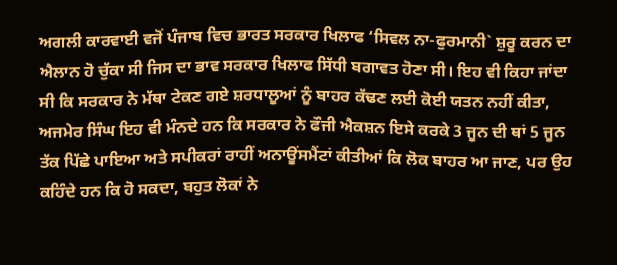ਅਗਲੀ ਕਾਰਵਾਈ ਵਜੋਂ ਪੰਜਾਬ ਵਿਚ ਭਾਰਤ ਸਰਕਾਰ ਖਿਲਾਫ ‘ਸਿਵਲ ਨਾ-ਫੁਰਮਾਨੀ` ਸ਼ੁਰੂ ਕਰਨ ਦਾ ਐਲਾਨ ਹੋ ਚੁੱਕਾ ਸੀ ਜਿਸ ਦਾ ਭਾਵ ਸਰਕਾਰ ਖਿਲਾਫ ਸਿੱਧੀ ਬਗਾਵਤ ਹੋਣਾ ਸੀ। ਇਹ ਵੀ ਕਿਹਾ ਜਾਂਦਾ ਸੀ ਕਿ ਸਰਕਾਰ ਨੇ ਮੱਥਾ ਟੇਕਣ ਗਏ ਸ਼ਰਧਾਲੂਆਂ ਨੂੰ ਬਾਹਰ ਕੱਢਣ ਲਈ ਕੋਈ ਯਤਨ ਨਹੀਂ ਕੀਤਾ, ਅਜਮੇਰ ਸਿੰਘ ਇਹ ਵੀ ਮੰਨਦੇ ਹਨ ਕਿ ਸਰਕਾਰ ਨੇ ਫੌਜੀ ਐਕਸ਼ਨ ਇਸੇ ਕਰਕੇ 3 ਜੂਨ ਦੀ ਥਾਂ 5 ਜੂਨ ਤੱਕ ਪਿੱਛੇ ਪਾਇਆ ਅਤੇ ਸਪੀਕਰਾਂ ਰਾਹੀਂ ਅਨਾਊਂਸਮੈਂਟਾਂ ਕੀਤੀਆਂ ਕਿ ਲੋਕ ਬਾਹਰ ਆ ਜਾਣ, ਪਰ ਉਹ ਕਹਿੰਦੇ ਹਨ ਕਿ ਹੋ ਸਕਦਾ, ਬਹੁਤ ਲੋਕਾਂ ਨੇ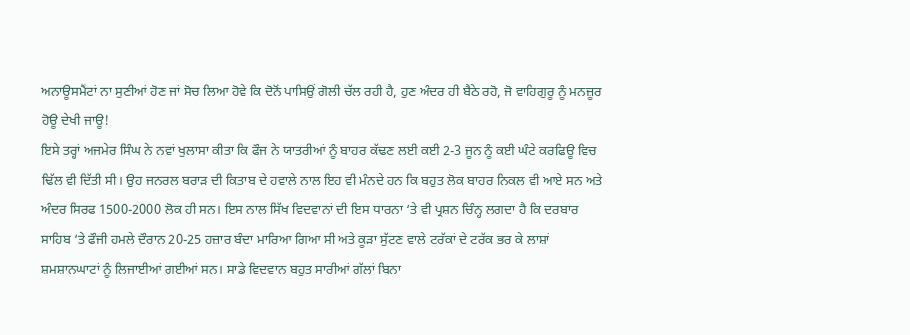ਅਨਾਊਸਮੈਂਟਾਂ ਨਾ ਸੁਣੀਆਂ ਹੋਣ ਜਾਂ ਸੋਚ ਲਿਆ ਹੋਵੇ ਕਿ ਦੋਨੋਂ ਪਾਸਿਉਂ ਗੋਲੀ ਚੱਲ ਰਹੀ ਹੈ, ਹੁਣ ਅੰਦਰ ਹੀ ਬੈਠੇ ਰਹੋ, ਜੋ ਵਾਹਿਗੁਰੂ ਨੂੰ ਮਨਜ਼ੂਰ ਹੋਊ ਦੇਖੀ ਜਾਊ!
ਇਸੇ ਤਰ੍ਹਾਂ ਅਜਮੇਰ ਸਿੰਘ ਨੇ ਨਵਾਂ ਖੁਲਾਸਾ ਕੀਤਾ ਕਿ ਫੌਜ ਨੇ ਯਾਤਰੀਆਂ ਨੂੰ ਬਾਹਰ ਕੱਢਣ ਲਈ ਕਈ 2-3 ਜੂਨ ਨੂੰ ਕਈ ਘੰਟੇ ਕਰਫਿਊ ਵਿਚ ਢਿੱਲ ਵੀ ਦਿੱਤੀ ਸੀ। ਉਹ ਜਨਰਲ ਬਰਾੜ ਦੀ ਕਿਤਾਬ ਦੇ ਹਵਾਲੇ ਨਾਲ ਇਹ ਵੀ ਮੰਨਦੇ ਹਨ ਕਿ ਬਹੁਤ ਲੋਕ ਬਾਹਰ ਨਿਕਲ ਵੀ ਆਏ ਸਨ ਅਤੇ ਅੰਦਰ ਸਿਰਫ 1500-2000 ਲੋਕ ਹੀ ਸਨ। ਇਸ ਨਾਲ ਸਿੱਖ ਵਿਦਵਾਨਾਂ ਦੀ ਇਸ ਧਾਰਨਾ ‘ਤੇ ਵੀ ਪ੍ਰਸ਼ਨ ਚਿੰਨ੍ਹ ਲਗਦਾ ਹੈ ਕਿ ਦਰਬਾਰ ਸਾਹਿਬ ‘ਤੇ ਫੌਜੀ ਹਮਲੇ ਦੌਰਾਨ 20-25 ਹਜ਼ਾਰ ਬੰਦਾ ਮਾਰਿਆ ਗਿਆ ਸੀ ਅਤੇ ਕੂੜਾ ਸੁੱਟਣ ਵਾਲੇ ਟਰੱਕਾਂ ਦੇ ਟਰੱਕ ਭਰ ਕੇ ਲਾਸ਼ਾਂ ਸ਼ਮਸ਼ਾਨਘਾਟਾਂ ਨੂੰ ਲਿਜਾਈਆਂ ਗਈਆਂ ਸਨ। ਸਾਡੇ ਵਿਦਵਾਨ ਬਹੁਤ ਸਾਰੀਆਂ ਗੱਲਾਂ ਬਿਨਾ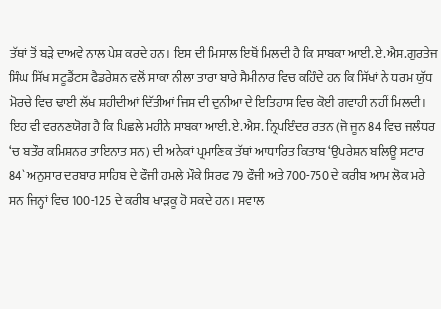ਤੱਥਾਂ ਤੋਂ ਬੜੇ ਦਾਅਵੇ ਨਾਲ ਪੇਸ਼ ਕਰਦੇ ਹਨ। ਇਸ ਦੀ ਮਿਸਾਲ ਇਥੋਂ ਮਿਲਦੀ ਹੈ ਕਿ ਸਾਬਕਾ ਆਈ.ਏ.ਐਸ.ਗੁਰਤੇਜ ਸਿੰਘ ਸਿੱਖ ਸਟੂਡੈਂਟਸ ਫੈਡਰੇਸ਼ਨ ਵਲੋਂ ਸਾਕਾ ਨੀਲਾ ਤਾਰਾ ਬਾਰੇ ਸੈਮੀਨਾਰ ਵਿਚ ਕਹਿੰਦੇ ਹਨ ਕਿ ਸਿੱਖਾਂ ਨੇ ਧਰਮ ਯੁੱਧ ਮੋਰਚੇ ਵਿਚ ਢਾਈ ਲੱਖ ਸ਼ਹੀਦੀਆਂ ਦਿੱਤੀਆਂ ਜਿਸ ਦੀ ਦੁਨੀਆ ਦੇ ਇਤਿਹਾਸ ਵਿਚ ਕੋਈ ਗਵਾਹੀ ਨਹੀਂ ਮਿਲਦੀ। ਇਹ ਵੀ ਵਰਨਣਯੋਗ ਹੈ ਕਿ ਪਿਛਲੇ ਮਹੀਨੇ ਸਾਬਕਾ ਆਈ.ਏ.ਐਸ. ਨ੍ਰਿਪਇੰਦਰ ਰਤਨ (ਜੋ ਜੂਨ 84 ਵਿਚ ਜਲੰਧਰ ‘ਚ ਬਤੌਰ ਕਮਿਸ਼ਨਰ ਤਾਇਨਾਤ ਸਨ) ਦੀ ਅਨੇਕਾਂ ਪ੍ਰਮਾਣਿਕ ਤੱਥਾਂ ਆਧਾਰਿਤ ਕਿਤਾਬ ‘ਉਪਰੇਸ਼ਨ ਬਲਿਊ ਸਟਾਰ 84` ਅਨੁਸਾਰ ਦਰਬਾਰ ਸਾਹਿਬ ਦੇ ਫੌਜੀ ਹਮਲੇ ਮੌਕੇ ਸਿਰਫ 79 ਫੌਜੀ ਅਤੇ 700-750 ਦੇ ਕਰੀਬ ਆਮ ਲੋਕ ਮਰੇ ਸਨ ਜਿਨ੍ਹਾਂ ਵਿਚ 100-125 ਦੇ ਕਰੀਬ ਖਾੜਕੂ ਹੋ ਸਕਦੇ ਹਨ। ਸਵਾਲ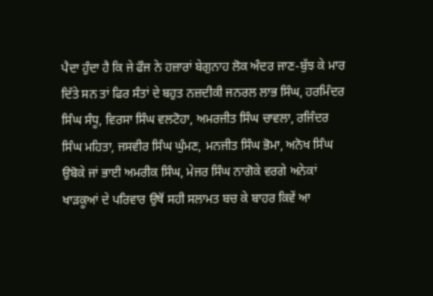ਪੈਦਾ ਹੁੰਦਾ ਹੈ ਕਿ ਜੇ ਫੌਜ ਨੇ ਹਜ਼ਾਰਾਂ ਬੇਗੁਨਾਹ ਲੋਕ ਅੰਦਰ ਜਾਣ-ਬੁੱਝ ਕੇ ਮਾਰ ਦਿੱਤੇ ਸਨ ਤਾਂ ਫਿਰ ਸੰਤਾਂ ਦੇ ਬਹੁਤ ਨਜ਼ਦੀਕੀ ਜਨਰਲ ਲਾਭ ਸਿੰਘ, ਹਰਮਿੰਦਰ ਸਿੰਘ ਸੰਧੂ, ਵਿਰਸਾ ਸਿੰਘ ਵਲਟੋਹਾ, ਅਮਰਜੀਤ ਸਿੰਘ ਚਾਵਲਾ, ਰਜਿੰਦਰ ਸਿੰਘ ਮਹਿਤਾ, ਜਸਵੀਰ ਸਿੰਘ ਘੁੰਮਣ, ਮਨਜੀਤ ਸਿੰਘ ਭੋਮਾ, ਅਨੋਖ ਸਿੰਘ ਉਬੋਕੇ ਜਾਂ ਭਾਈ ਅਮਰੀਕ ਸਿੰਘ, ਮੇਜਰ ਸਿੰਘ ਨਾਗੋਕੇ ਵਰਗੇ ਅਨੇਕਾਂ ਖਾੜਕੂਆਂ ਦੇ ਪਰਿਵਾਰ ਉਥੋਂ ਸਹੀ ਸਲਾਮਤ ਬਚ ਕੇ ਬਾਹਰ ਕਿਵੇਂ ਆ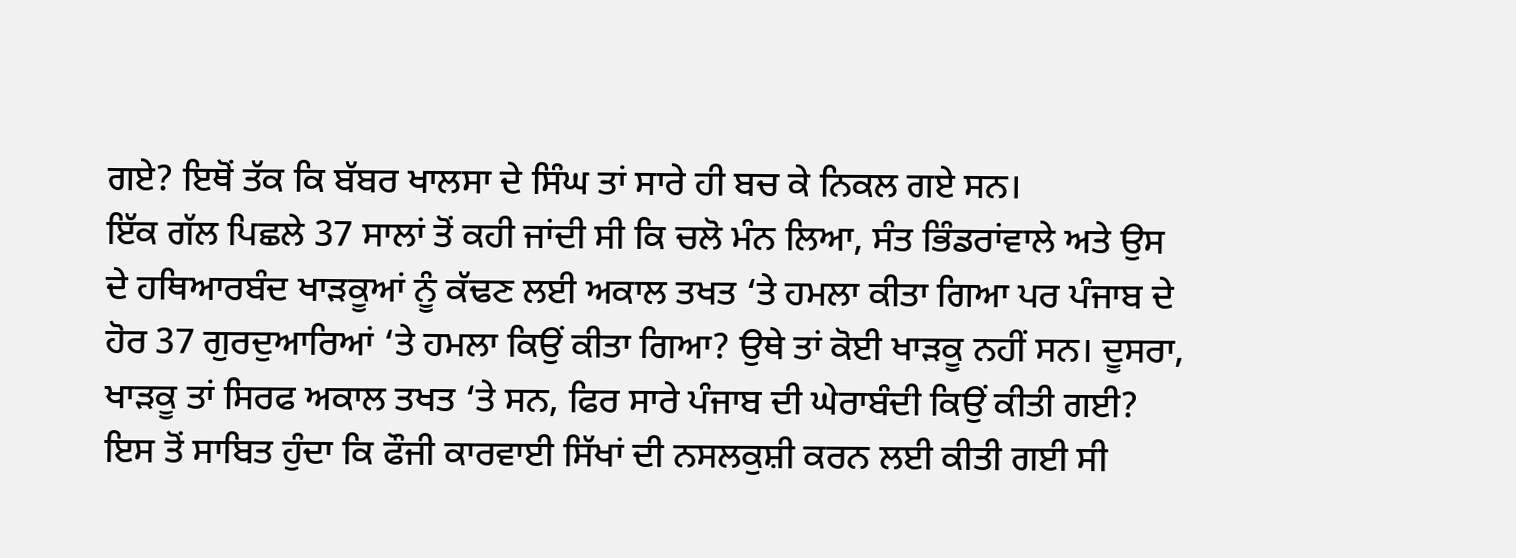ਗਏ? ਇਥੋਂ ਤੱਕ ਕਿ ਬੱਬਰ ਖਾਲਸਾ ਦੇ ਸਿੰਘ ਤਾਂ ਸਾਰੇ ਹੀ ਬਚ ਕੇ ਨਿਕਲ ਗਏ ਸਨ।
ਇੱਕ ਗੱਲ ਪਿਛਲੇ 37 ਸਾਲਾਂ ਤੋਂ ਕਹੀ ਜਾਂਦੀ ਸੀ ਕਿ ਚਲੋ ਮੰਨ ਲਿਆ, ਸੰਤ ਭਿੰਡਰਾਂਵਾਲੇ ਅਤੇ ਉਸ ਦੇ ਹਥਿਆਰਬੰਦ ਖਾੜਕੂਆਂ ਨੂੰ ਕੱਢਣ ਲਈ ਅਕਾਲ ਤਖਤ ‘ਤੇ ਹਮਲਾ ਕੀਤਾ ਗਿਆ ਪਰ ਪੰਜਾਬ ਦੇ ਹੋਰ 37 ਗੁਰਦੁਆਰਿਆਂ ‘ਤੇ ਹਮਲਾ ਕਿਉਂ ਕੀਤਾ ਗਿਆ? ਉਥੇ ਤਾਂ ਕੋਈ ਖਾੜਕੂ ਨਹੀਂ ਸਨ। ਦੂਸਰਾ, ਖਾੜਕੂ ਤਾਂ ਸਿਰਫ ਅਕਾਲ ਤਖਤ ‘ਤੇ ਸਨ, ਫਿਰ ਸਾਰੇ ਪੰਜਾਬ ਦੀ ਘੇਰਾਬੰਦੀ ਕਿਉਂ ਕੀਤੀ ਗਈ? ਇਸ ਤੋਂ ਸਾਬਿਤ ਹੁੰਦਾ ਕਿ ਫੌਜੀ ਕਾਰਵਾਈ ਸਿੱਖਾਂ ਦੀ ਨਸਲਕੁਸ਼ੀ ਕਰਨ ਲਈ ਕੀਤੀ ਗਈ ਸੀ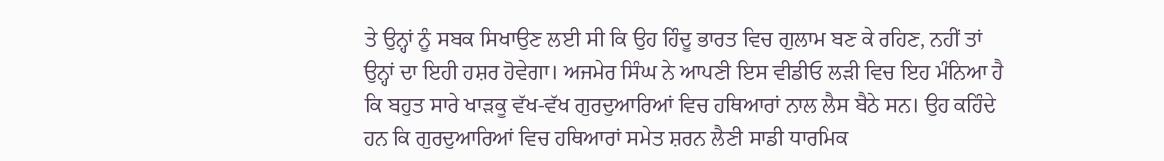ਤੇ ਉਨ੍ਹਾਂ ਨੂੰ ਸਬਕ ਸਿਖਾਉਣ ਲਈ ਸੀ ਕਿ ਉਹ ਹਿੰਦੂ ਭਾਰਤ ਵਿਚ ਗੁਲਾਮ ਬਣ ਕੇ ਰਹਿਣ, ਨਹੀਂ ਤਾਂ ਉਨ੍ਹਾਂ ਦਾ ਇਹੀ ਹਸ਼ਰ ਹੋਵੇਗਾ। ਅਜਮੇਰ ਸਿੰਘ ਨੇ ਆਪਣੀ ਇਸ ਵੀਡੀਓ ਲੜੀ ਵਿਚ ਇਹ ਮੰਨਿਆ ਹੈ ਕਿ ਬਹੁਤ ਸਾਰੇ ਖਾੜਕੂ ਵੱਖ-ਵੱਖ ਗੁਰਦੁਆਰਿਆਂ ਵਿਚ ਹਥਿਆਰਾਂ ਨਾਲ ਲੈਸ ਬੈਠੇ ਸਨ। ਉਹ ਕਹਿੰਦੇ ਹਨ ਕਿ ਗੁਰਦੁਆਰਿਆਂ ਵਿਚ ਹਥਿਆਰਾਂ ਸਮੇਤ ਸ਼ਰਨ ਲੈਣੀ ਸਾਡੀ ਧਾਰਮਿਕ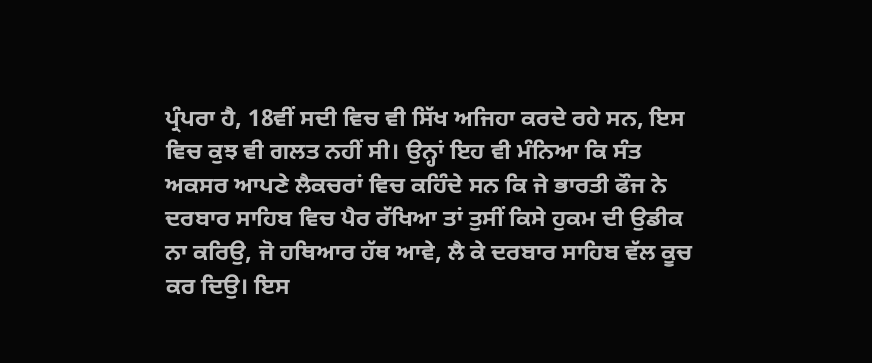ਪ੍ਰੰਪਰਾ ਹੈ, 18ਵੀਂ ਸਦੀ ਵਿਚ ਵੀ ਸਿੱਖ ਅਜਿਹਾ ਕਰਦੇ ਰਹੇ ਸਨ, ਇਸ ਵਿਚ ਕੁਝ ਵੀ ਗਲਤ ਨਹੀਂ ਸੀ। ਉਨ੍ਹਾਂ ਇਹ ਵੀ ਮੰਨਿਆ ਕਿ ਸੰਤ ਅਕਸਰ ਆਪਣੇ ਲੈਕਚਰਾਂ ਵਿਚ ਕਹਿੰਦੇ ਸਨ ਕਿ ਜੇ ਭਾਰਤੀ ਫੌਜ ਨੇ ਦਰਬਾਰ ਸਾਹਿਬ ਵਿਚ ਪੈਰ ਰੱਖਿਆ ਤਾਂ ਤੁਸੀਂ ਕਿਸੇ ਹੁਕਮ ਦੀ ਉਡੀਕ ਨਾ ਕਰਿਉ, ਜੋ ਹਥਿਆਰ ਹੱਥ ਆਵੇ, ਲੈ ਕੇ ਦਰਬਾਰ ਸਾਹਿਬ ਵੱਲ ਕੂਚ ਕਰ ਦਿਉ। ਇਸ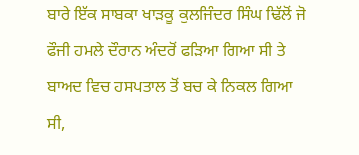ਬਾਰੇ ਇੱਕ ਸਾਬਕਾ ਖਾੜਕੂ ਕੁਲਜਿੰਦਰ ਸਿੰਘ ਢਿੱਲੋਂ ਜੋ ਫੌਜੀ ਹਮਲੇ ਦੌਰਾਨ ਅੰਦਰੋਂ ਫੜਿਆ ਗਿਆ ਸੀ ਤੇ ਬਾਅਦ ਵਿਚ ਹਸਪਤਾਲ ਤੋਂ ਬਚ ਕੇ ਨਿਕਲ ਗਿਆ ਸੀ,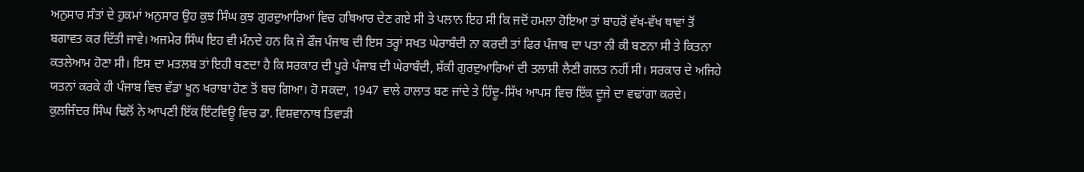ਅਨੁਸਾਰ ਸੰਤਾਂ ਦੇ ਹੁਕਮਾਂ ਅਨੁਸਾਰ ਉਹ ਕੁਝ ਸਿੰਘ ਕੁਝ ਗੁਰਦੁਆਰਿਆਂ ਵਿਚ ਹਥਿਆਰ ਦੇਣ ਗਏ ਸੀ ਤੇ ਪਲਾਨ ਇਹ ਸੀ ਕਿ ਜਦੋਂ ਹਮਲਾ ਹੋਇਆ ਤਾਂ ਬਾਹਰੋਂ ਵੱਖ-ਵੱਖ ਥਾਵਾਂ ਤੋਂ ਬਗਾਵਤ ਕਰ ਦਿੱਤੀ ਜਾਵੇ। ਅਜਮੇਰ ਸਿੰਘ ਇਹ ਵੀ ਮੰਨਦੇ ਹਨ ਕਿ ਜੇ ਫੌਜ ਪੰਜਾਬ ਦੀ ਇਸ ਤਰ੍ਹਾਂ ਸਖਤ ਘੇਰਾਬੰਦੀ ਨਾ ਕਰਦੀ ਤਾਂ ਫਿਰ ਪੰਜਾਬ ਦਾ ਪਤਾ ਨੀ ਕੀ ਬਣਨਾ ਸੀ ਤੇ ਕਿਤਨਾ ਕਤਲੇਆਮ ਹੋਣਾ ਸੀ। ਇਸ ਦਾ ਮਤਲਬ ਤਾਂ ਇਹੀ ਬਣਦਾ ਹੈ ਕਿ ਸਰਕਾਰ ਦੀ ਪੂਰੇ ਪੰਜਾਬ ਦੀ ਘੇਰਾਬੰਦੀ, ਸ਼ੱਕੀ ਗੁਰਦੁਆਰਿਆਂ ਦੀ ਤਲਾਸ਼ੀ ਲੈਣੀ ਗਲਤ ਨਹੀਂ ਸੀ। ਸਰਕਾਰ ਦੇ ਅਜਿਹੇ ਯਤਨਾਂ ਕਰਕੇ ਹੀ ਪੰਜਾਬ ਵਿਚ ਵੱਡਾ ਖੂਨ ਖਰਾਬਾ ਹੋਣ ਤੋਂ ਬਚ ਗਿਆ। ਹੋ ਸਕਦਾ, 1947 ਵਾਲੇ ਹਾਲਾਤ ਬਣ ਜਾਂਦੇ ਤੇ ਹਿੰਦੂ-ਸਿੱਖ ਆਪਸ ਵਿਚ ਇੱਕ ਦੂਜੇ ਦਾ ਵਢਾਂਗਾ ਕਰਦੇ।
ਕੁਲਜਿੰਦਰ ਸਿੰਘ ਢਿਲੋਂ ਨੇ ਆਪਣੀ ਇੱਕ ਇੰਟਵਿਊ ਵਿਚ ਡਾ. ਵਿਸ਼ਵਾਨਾਥ ਤਿਵਾੜੀ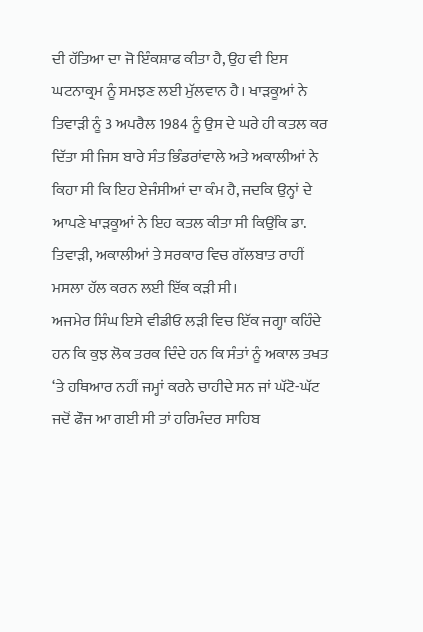ਦੀ ਹੱਤਿਆ ਦਾ ਜੋ ਇੰਕਸ਼ਾਫ ਕੀਤਾ ਹੈ, ਉਹ ਵੀ ਇਸ ਘਟਨਾਕ੍ਰਮ ਨੂੰ ਸਮਝਣ ਲਈ ਮੁੱਲਵਾਨ ਹੈ। ਖਾੜਕੂਆਂ ਨੇ ਤਿਵਾੜੀ ਨੂੰ 3 ਅਪਰੈਲ 1984 ਨੂੰ ਉਸ ਦੇ ਘਰੇ ਹੀ ਕਤਲ ਕਰ ਦਿੱਤਾ ਸੀ ਜਿਸ ਬਾਰੇ ਸੰਤ ਭਿੰਡਰਾਂਵਾਲੇ ਅਤੇ ਅਕਾਲੀਆਂ ਨੇ ਕਿਹਾ ਸੀ ਕਿ ਇਹ ਏਜੰਸੀਆਂ ਦਾ ਕੰਮ ਹੈ, ਜਦਕਿ ਉਨ੍ਹਾਂ ਦੇ ਆਪਣੇ ਖਾੜਕੂਆਂ ਨੇ ਇਹ ਕਤਲ ਕੀਤਾ ਸੀ ਕਿਉਂਕਿ ਡਾ. ਤਿਵਾੜੀ, ਅਕਾਲੀਆਂ ਤੇ ਸਰਕਾਰ ਵਿਚ ਗੱਲਬਾਤ ਰਾਹੀਂ ਮਸਲਾ ਹੱਲ ਕਰਨ ਲਈ ਇੱਕ ਕੜੀ ਸੀ।
ਅਜਮੇਰ ਸਿੰਘ ਇਸੇ ਵੀਡੀਓ ਲੜੀ ਵਿਚ ਇੱਕ ਜਗ੍ਹਾ ਕਹਿੰਦੇ ਹਨ ਕਿ ਕੁਝ ਲੋਕ ਤਰਕ ਦਿੰਦੇ ਹਨ ਕਿ ਸੰਤਾਂ ਨੂੰ ਅਕਾਲ ਤਖਤ ‘ਤੇ ਹਥਿਆਰ ਨਹੀਂ ਜਮ੍ਹਾਂ ਕਰਨੇ ਚਾਹੀਦੇ ਸਨ ਜਾਂ ਘੱਟੋ-ਘੱਟ ਜਦੋਂ ਫੌਜ ਆ ਗਈ ਸੀ ਤਾਂ ਹਰਿਮੰਦਰ ਸਾਹਿਬ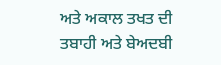ਅਤੇ ਅਕਾਲ ਤਖਤ ਦੀ ਤਬਾਹੀ ਅਤੇ ਬੇਅਦਬੀ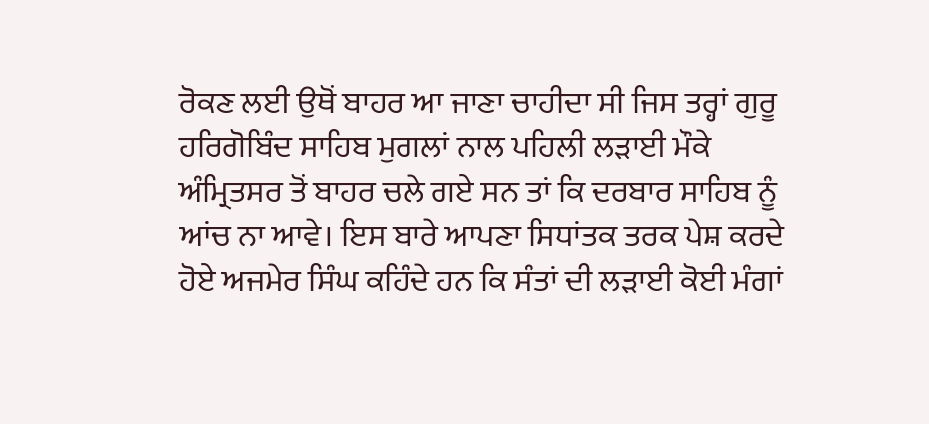ਰੋਕਣ ਲਈ ਉਥੋਂ ਬਾਹਰ ਆ ਜਾਣਾ ਚਾਹੀਦਾ ਸੀ ਜਿਸ ਤਰ੍ਹਾਂ ਗੁਰੂ ਹਰਿਗੋਬਿੰਦ ਸਾਹਿਬ ਮੁਗਲਾਂ ਨਾਲ ਪਹਿਲੀ ਲੜਾਈ ਮੌਕੇ ਅੰਮ੍ਰਿਤਸਰ ਤੋਂ ਬਾਹਰ ਚਲੇ ਗਏ ਸਨ ਤਾਂ ਕਿ ਦਰਬਾਰ ਸਾਹਿਬ ਨੂੰ ਆਂਚ ਨਾ ਆਵੇ। ਇਸ ਬਾਰੇ ਆਪਣਾ ਸਿਧਾਂਤਕ ਤਰਕ ਪੇਸ਼ ਕਰਦੇ ਹੋਏ ਅਜਮੇਰ ਸਿੰਘ ਕਹਿੰਦੇ ਹਨ ਕਿ ਸੰਤਾਂ ਦੀ ਲੜਾਈ ਕੋਈ ਮੰਗਾਂ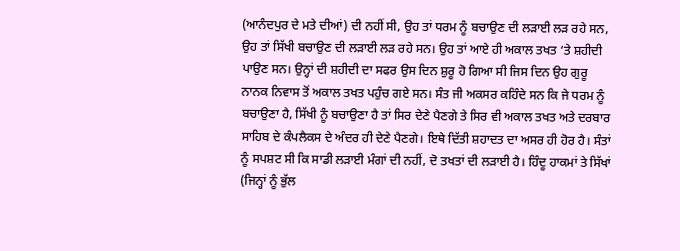(ਆਨੰਦਪੁਰ ਦੇ ਮਤੇ ਦੀਆਂ) ਦੀ ਨਹੀਂ ਸੀ, ਉਹ ਤਾਂ ਧਰਮ ਨੂੰ ਬਚਾਉਣ ਦੀ ਲੜਾਈ ਲੜ ਰਹੇ ਸਨ, ਉਹ ਤਾਂ ਸਿੱਖੀ ਬਚਾਉਣ ਦੀ ਲੜਾਈ ਲੜ ਰਹੇ ਸਨ। ਉਹ ਤਾਂ ਆਏ ਹੀ ਅਕਾਲ ਤਖਤ ‘ਤੇ ਸ਼ਹੀਦੀ ਪਾਉਣ ਸਨ। ਉਨ੍ਹਾਂ ਦੀ ਸ਼ਹੀਦੀ ਦਾ ਸਫਰ ਉਸ ਦਿਨ ਸ਼ੁਰੂ ਹੋ ਗਿਆ ਸੀ ਜਿਸ ਦਿਨ ਉਹ ਗੁਰੂ ਨਾਨਕ ਨਿਵਾਸ ਤੋਂ ਅਕਾਲ ਤਖਤ ਪਹੁੰਚ ਗਏ ਸਨ। ਸੰਤ ਜੀ ਅਕਸਰ ਕਹਿੰਦੇ ਸਨ ਕਿ ਜੇ ਧਰਮ ਨੂੰ ਬਚਾਉਣਾ ਹੈ, ਸਿੱਖੀ ਨੂੰ ਬਚਾਉਣਾ ਹੈ ਤਾਂ ਸਿਰ ਦੇਣੇ ਪੈਣਗੇ ਤੇ ਸਿਰ ਵੀ ਅਕਾਲ ਤਖਤ ਅਤੇ ਦਰਬਾਰ ਸਾਹਿਬ ਦੇ ਕੰਪਲੈਕਸ ਦੇ ਅੰਦਰ ਹੀ ਦੇਣੇ ਪੈਣਗੇ। ਇਥੇ ਦਿੱਤੀ ਸ਼ਹਾਦਤ ਦਾ ਅਸਰ ਹੀ ਹੋਰ ਹੈ। ਸੰਤਾਂ ਨੂੰ ਸਪਸ਼ਟ ਸੀ ਕਿ ਸਾਡੀ ਲੜਾਈ ਮੰਗਾਂ ਦੀ ਨਹੀਂ, ਦੋ ਤਖਤਾਂ ਦੀ ਲੜਾਈ ਹੈ। ਹਿੰਦੂ ਹਾਕਮਾਂ ਤੇ ਸਿੱਖਾਂ (ਜਿਨ੍ਹਾਂ ਨੂੰ ਭੁੱਲ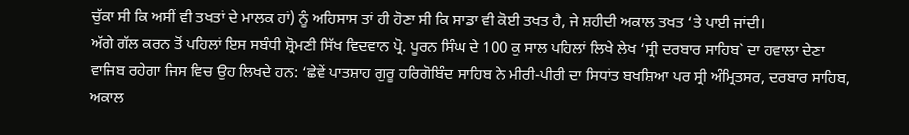ਚੁੱਕਾ ਸੀ ਕਿ ਅਸੀਂ ਵੀ ਤਖਤਾਂ ਦੇ ਮਾਲਕ ਹਾਂ) ਨੂੰ ਅਹਿਸਾਸ ਤਾਂ ਹੀ ਹੋਣਾ ਸੀ ਕਿ ਸਾਡਾ ਵੀ ਕੋਈ ਤਖਤ ਹੈ, ਜੇ ਸ਼ਹੀਦੀ ਅਕਾਲ ਤਖਤ ‘ਤੇ ਪਾਈ ਜਾਂਦੀ।
ਅੱਗੇ ਗੱਲ ਕਰਨ ਤੋਂ ਪਹਿਲਾਂ ਇਸ ਸਬੰਧੀ ਸ਼੍ਰੋਮਣੀ ਸਿੱਖ ਵਿਦਵਾਨ ਪ੍ਰੋ. ਪੂਰਨ ਸਿੰਘ ਦੇ 100 ਕੁ ਸਾਲ ਪਹਿਲਾਂ ਲਿਖੇ ਲੇਖ ‘ਸ੍ਰੀ ਦਰਬਾਰ ਸਾਹਿਬ` ਦਾ ਹਵਾਲਾ ਦੇਣਾ ਵਾਜਿਬ ਰਹੇਗਾ ਜਿਸ ਵਿਚ ਉਹ ਲਿਖਦੇ ਹਨ: ‘ਛੇਵੇਂ ਪਾਤਸ਼ਾਹ ਗੁਰੂ ਹਰਿਗੋਬਿੰਦ ਸਾਹਿਬ ਨੇ ਮੀਰੀ-ਪੀਰੀ ਦਾ ਸਿਧਾਂਤ ਬਖਸ਼ਿਆ ਪਰ ਸ੍ਰੀ ਅੰਮ੍ਰਿਤਸਰ, ਦਰਬਾਰ ਸਾਹਿਬ, ਅਕਾਲ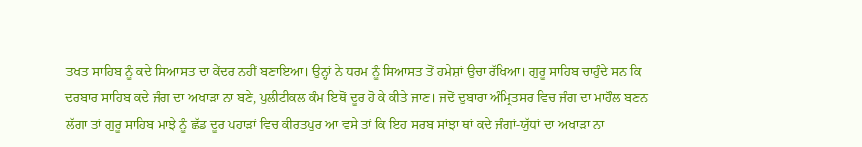ਤਖਤ ਸਾਹਿਬ ਨੂੰ ਕਦੇ ਸਿਆਸਤ ਦਾ ਕੇਂਦਰ ਨਹੀਂ ਬਣਾਇਆ। ਉਨ੍ਹਾਂ ਨੇ ਧਰਮ ਨੂੰ ਸਿਆਸਤ ਤੋਂ ਹਮੇਸ਼ਾਂ ਉਚਾ ਰੱਖਿਆ। ਗੁਰੂ ਸਾਹਿਬ ਚਾਹੁੰਦੇ ਸਨ ਕਿ ਦਰਬਾਰ ਸਾਹਿਬ ਕਦੇ ਜੰਗ ਦਾ ਅਖਾੜਾ ਨਾ ਬਣੇ, ਪੁਲੀਟੀਕਲ ਕੰਮ ਇਥੋਂ ਦੂਰ ਹੋ ਕੇ ਕੀਤੇ ਜਾਣ। ਜਦੋਂ ਦੁਬਾਰਾ ਅੰਮ੍ਰਿਤਸਰ ਵਿਚ ਜੰਗ ਦਾ ਮਾਹੌਲ ਬਣਨ ਲੱਗਾ ਤਾਂ ਗੁਰੂ ਸਾਹਿਬ ਮਾਝੇ ਨੂੰ ਛੱਡ ਦੂਰ ਪਹਾੜਾਂ ਵਿਚ ਕੀਰਤਪੁਰ ਆ ਵਸੇ ਤਾਂ ਕਿ ਇਹ ਸਰਬ ਸਾਂਝਾ ਥਾਂ ਕਦੇ ਜੰਗਾਂ-ਯੁੱਧਾਂ ਦਾ ਅਖਾੜਾ ਨਾ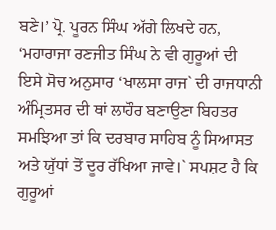ਬਣੇ।’ ਪ੍ਰੋ. ਪੂਰਨ ਸਿੰਘ ਅੱਗੇ ਲਿਖਦੇ ਹਨ, ‘ਮਹਾਰਾਜਾ ਰਣਜੀਤ ਸਿੰਘ ਨੇ ਵੀ ਗੁਰੂਆਂ ਦੀ ਇਸੇ ਸੋਚ ਅਨੁਸਾਰ ‘ਖਾਲਸਾ ਰਾਜ` ਦੀ ਰਾਜਧਾਨੀ ਅੰਮ੍ਰਿਤਸਰ ਦੀ ਥਾਂ ਲਾਹੌਰ ਬਣਾਉਣਾ ਬਿਹਤਰ ਸਮਝਿਆ ਤਾਂ ਕਿ ਦਰਬਾਰ ਸਾਹਿਬ ਨੂੰ ਸਿਆਸਤ ਅਤੇ ਯੁੱਧਾਂ ਤੋਂ ਦੂਰ ਰੱਖਿਆ ਜਾਵੇ।` ਸਪਸ਼ਟ ਹੈ ਕਿ ਗੁਰੂਆਂ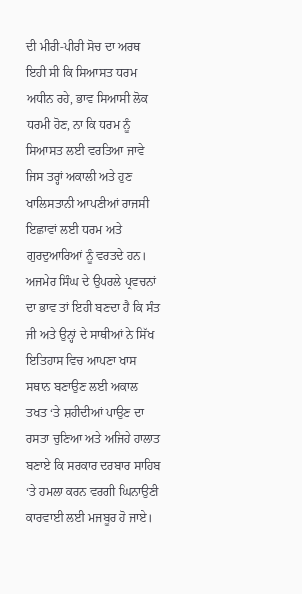ਦੀ ਮੀਰੀ-ਪੀਰੀ ਸੋਚ ਦਾ ਅਰਥ ਇਹੀ ਸੀ ਕਿ ਸਿਆਸਤ ਧਰਮ ਅਧੀਨ ਰਹੇ, ਭਾਵ ਸਿਆਸੀ ਲੋਕ ਧਰਮੀ ਹੋਣ, ਨਾ ਕਿ ਧਰਮ ਨੂੰ ਸਿਆਸਤ ਲਈ ਵਰਤਿਆ ਜਾਵੇ ਜਿਸ ਤਰ੍ਹਾਂ ਅਕਾਲੀ ਅਤੇ ਹੁਣ ਖਾਲਿਸਤਾਨੀ ਆਪਣੀਆਂ ਰਾਜਸੀ ਇਛਾਵਾਂ ਲਈ ਧਰਮ ਅਤੇ ਗੁਰਦੁਆਰਿਆਂ ਨੂੰ ਵਰਤਦੇ ਹਨ।
ਅਜਮੇਰ ਸਿੰਘ ਦੇ ਉਪਰਲੇ ਪ੍ਰਵਚਨਾਂ ਦਾ ਭਾਵ ਤਾਂ ਇਹੀ ਬਣਦਾ ਹੈ ਕਿ ਸੰਤ ਜੀ ਅਤੇ ਉਨ੍ਹਾਂ ਦੇ ਸਾਥੀਆਂ ਨੇ ਸਿੱਖ ਇਤਿਹਾਸ ਵਿਚ ਆਪਣਾ ਖਾਸ ਸਥਾਨ ਬਣਾਉਣ ਲਈ ਅਕਾਲ ਤਖਤ ‘ਤੇ ਸ਼ਹੀਦੀਆਂ ਪਾਉਣ ਦਾ ਰਸਤਾ ਚੁਣਿਆ ਅਤੇ ਅਜਿਹੇ ਹਾਲਾਤ ਬਣਾਏ ਕਿ ਸਰਕਾਰ ਦਰਬਾਰ ਸਾਹਿਬ ‘ਤੇ ਹਮਲਾ ਕਰਨ ਵਰਗੀ ਘਿਨਾਉਣੀ ਕਾਰਵਾਈ ਲਈ ਮਜਬੂਰ ਹੋ ਜਾਏ।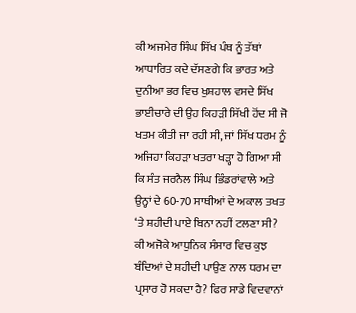ਕੀ ਅਜਮੇਰ ਸਿੰਘ ਸਿੱਖ ਪੰਥ ਨੂੰ ਤੱਥਾਂ ਆਧਾਰਿਤ ਕਦੇ ਦੱਸਣਗੇ ਕਿ ਭਾਰਤ ਅਤੇ ਦੁਨੀਆ ਭਰ ਵਿਚ ਖੁਸ਼ਹਾਲ ਵਸਦੇ ਸਿੱਖ ਭਾਈਚਾਰੇ ਦੀ ਉਹ ਕਿਹੜੀ ਸਿੱਖੀ ਹੋਂਦ ਸੀ ਜੋ ਖਤਮ ਕੀਤੀ ਜਾ ਰਹੀ ਸੀ, ਜਾਂ ਸਿੱਖ ਧਰਮ ਨੂੰ ਅਜਿਹਾ ਕਿਹੜਾ ਖਤਰਾ ਖੜ੍ਹਾ ਹੋ ਗਿਆ ਸੀ ਕਿ ਸੰਤ ਜਰਨੈਲ ਸਿੰਘ ਭਿੰਡਰਾਂਵਾਲੇ ਅਤੇ ਉਨ੍ਹਾਂ ਦੇ 60-70 ਸਾਥੀਆਂ ਦੇ ਅਕਾਲ ਤਖਤ ‘ਤੇ ਸ਼ਹੀਦੀ ਪਾਏ ਬਿਨਾ ਨਹੀਂ ਟਲਣਾ ਸੀ? ਕੀ ਅਜੋਕੇ ਆਧੁਨਿਕ ਸੰਸਾਰ ਵਿਚ ਕੁਝ ਬੰਦਿਆਂ ਦੇ ਸ਼ਹੀਦੀ ਪਾਉਣ ਨਾਲ ਧਰਮ ਦਾ ਪ੍ਰਸਾਰ ਹੋ ਸਕਦਾ ਹੈ? ਫਿਰ ਸਾਡੇ ਵਿਦਵਾਨਾਂ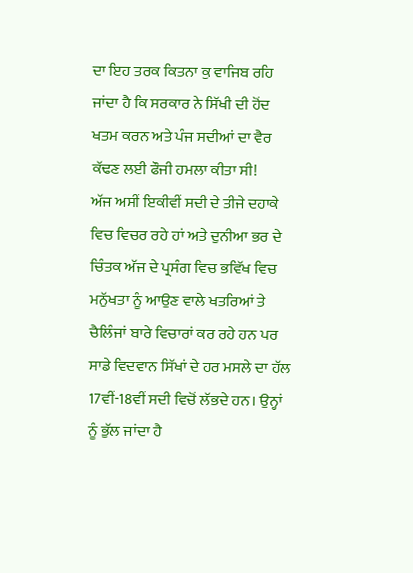ਦਾ ਇਹ ਤਰਕ ਕਿਤਨਾ ਕੁ ਵਾਜਿਬ ਰਹਿ ਜਾਂਦਾ ਹੈ ਕਿ ਸਰਕਾਰ ਨੇ ਸਿੱਖੀ ਦੀ ਹੋਂਦ ਖਤਮ ਕਰਨ ਅਤੇ ਪੰਜ ਸਦੀਆਂ ਦਾ ਵੈਰ ਕੱਢਣ ਲਈ ਫੌਜੀ ਹਮਲਾ ਕੀਤਾ ਸੀ!
ਅੱਜ ਅਸੀਂ ਇਕੀਵੀਂ ਸਦੀ ਦੇ ਤੀਜੇ ਦਹਾਕੇ ਵਿਚ ਵਿਚਰ ਰਹੇ ਹਾਂ ਅਤੇ ਦੁਨੀਆ ਭਰ ਦੇ ਚਿੰਤਕ ਅੱਜ ਦੇ ਪ੍ਰਸੰਗ ਵਿਚ ਭਵਿੱਖ ਵਿਚ ਮਨੁੱਖਤਾ ਨੂੰ ਆਉਣ ਵਾਲੇ ਖਤਰਿਆਂ ਤੇ ਚੈਲਿੰਜਾਂ ਬਾਰੇ ਵਿਚਾਰਾਂ ਕਰ ਰਹੇ ਹਨ ਪਰ ਸਾਡੇ ਵਿਦਵਾਨ ਸਿੱਖਾਂ ਦੇ ਹਰ ਮਸਲੇ ਦਾ ਹੱਲ 17ਵੀਂ-18ਵੀਂ ਸਦੀ ਵਿਚੋਂ ਲੱਭਦੇ ਹਨ। ਉਨ੍ਹਾਂ ਨੂੰ ਭੁੱਲ ਜਾਂਦਾ ਹੈ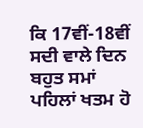ਕਿ 17ਵੀਂ-18ਵੀਂ ਸਦੀ ਵਾਲੇ ਦਿਨ ਬਹੁਤ ਸਮਾਂ ਪਹਿਲਾਂ ਖਤਮ ਹੋ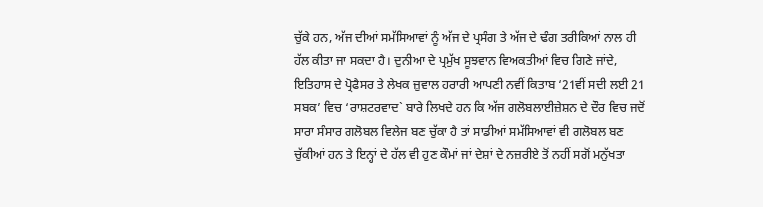ਚੁੱਕੇ ਹਨ, ਅੱਜ ਦੀਆਂ ਸਮੱਸਿਆਵਾਂ ਨੂੰ ਅੱਜ ਦੇ ਪ੍ਰਸੰਗ ਤੇ ਅੱਜ ਦੇ ਢੰਗ ਤਰੀਕਿਆਂ ਨਾਲ ਹੀ ਹੱਲ ਕੀਤਾ ਜਾ ਸਕਦਾ ਹੈ। ਦੁਨੀਆ ਦੇ ਪ੍ਰਮੁੱਖ ਸੂਝਵਾਨ ਵਿਅਕਤੀਆਂ ਵਿਚ ਗਿਣੇ ਜਾਂਦੇ, ਇਤਿਹਾਸ ਦੇ ਪ੍ਰੋਫੈਸਰ ਤੇ ਲੇਖਕ ਜ਼ੁਵਾਲ ਹਰਾਰੀ ਆਪਣੀ ਨਵੀਂ ਕਿਤਾਬ ‘21ਵੀਂ ਸਦੀ ਲਈ 21 ਸਬਕ’ ਵਿਚ ‘ਰਾਸ਼ਟਰਵਾਦ` ਬਾਰੇ ਲਿਖਦੇ ਹਨ ਕਿ ਅੱਜ ਗਲੋਬਲਾਈਜ਼ੇਸ਼ਨ ਦੇ ਦੌਰ ਵਿਚ ਜਦੋਂ ਸਾਰਾ ਸੰਸਾਰ ਗਲੋਬਲ ਵਿਲੇਜ ਬਣ ਚੁੱਕਾ ਹੈ ਤਾਂ ਸਾਡੀਆਂ ਸਮੱਸਿਆਵਾਂ ਵੀ ਗਲੋਬਲ ਬਣ ਚੁੱਕੀਆਂ ਹਨ ਤੇ ਇਨ੍ਹਾਂ ਦੇ ਹੱਲ ਵੀ ਹੁਣ ਕੌਮਾਂ ਜਾਂ ਦੇਸ਼ਾਂ ਦੇ ਨਜ਼ਰੀਏ ਤੋਂ ਨਹੀਂ ਸਗੋਂ ਮਨੁੱਖਤਾ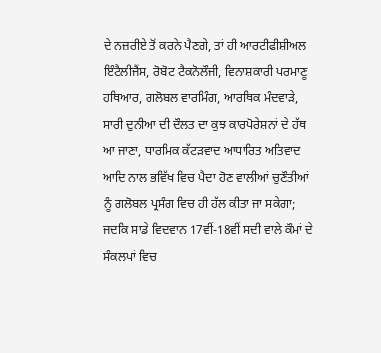ਦੇ ਨਜ਼ਰੀਏ ਤੋਂ ਕਰਨੇ ਪੈਣਗੇ, ਤਾਂ ਹੀ ਆਰਟੀਫੀਸ਼ੀਅਲ ਇੰਟੈਲੀਜੈਂਸ, ਰੋਬੋਟ ਟੈਕਨੋਲੌਜੀ, ਵਿਨਾਸ਼ਕਾਰੀ ਪਰਮਾਣੂ ਹਥਿਆਰ, ਗਲੋਬਲ ਵਾਰਮਿੰਗ, ਆਰਥਿਕ ਮੰਦਵਾੜੇ, ਸਾਰੀ ਦੁਨੀਆ ਦੀ ਦੌਲਤ ਦਾ ਕੁਝ ਕਾਰਪੋਰੇਸ਼ਨਾਂ ਦੇ ਹੱਥ ਆ ਜਾਣਾ, ਧਾਰਮਿਕ ਕੱਟੜਵਾਦ ਆਧਾਰਿਤ ਅਤਿਵਾਦ ਆਦਿ ਨਾਲ ਭਵਿੱਖ ਵਿਚ ਪੈਦਾ ਹੋਣ ਵਾਲੀਆਂ ਚੁਣੌਤੀਆਂ ਨੂੰ ਗਲੋਬਲ ਪ੍ਰਸੰਗ ਵਿਚ ਹੀ ਹੱਲ ਕੀਤਾ ਜਾ ਸਕੇਗਾ; ਜਦਕਿ ਸਾਡੇ ਵਿਦਵਾਨ 17ਵੀਂ-18ਵੀਂ ਸਦੀ ਵਾਲੇ ਕੌਮਾਂ ਦੇ ਸੰਕਲਪਾਂ ਵਿਚ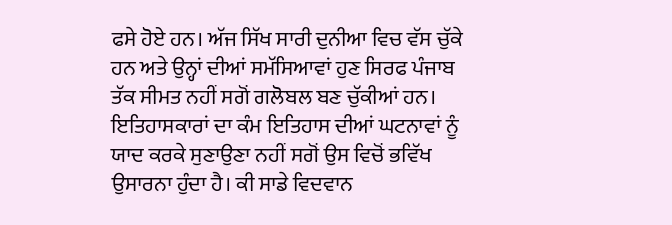ਫਸੇ ਹੋਏ ਹਨ। ਅੱਜ ਸਿੱਖ ਸਾਰੀ ਦੁਨੀਆ ਵਿਚ ਵੱਸ ਚੁੱਕੇ ਹਨ ਅਤੇ ਉਨ੍ਹਾਂ ਦੀਆਂ ਸਮੱਸਿਆਵਾਂ ਹੁਣ ਸਿਰਫ ਪੰਜਾਬ ਤੱਕ ਸੀਮਤ ਨਹੀਂ ਸਗੋਂ ਗਲੋਬਲ ਬਣ ਚੁੱਕੀਆਂ ਹਨ। ਇਤਿਹਾਸਕਾਰਾਂ ਦਾ ਕੰਮ ਇਤਿਹਾਸ ਦੀਆਂ ਘਟਨਾਵਾਂ ਨੂੰ ਯਾਦ ਕਰਕੇ ਸੁਣਾਉਣਾ ਨਹੀਂ ਸਗੋਂ ਉਸ ਵਿਚੋਂ ਭਵਿੱਖ ਉਸਾਰਨਾ ਹੁੰਦਾ ਹੈ। ਕੀ ਸਾਡੇ ਵਿਦਵਾਨ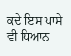ਕਦੇ ਇਸ ਪਾਸੇ ਵੀ ਧਿਆਨ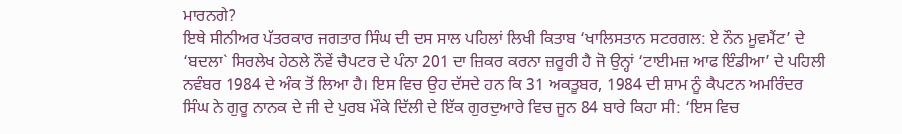ਮਾਰਨਗੇ?
ਇਥੇ ਸੀਨੀਅਰ ਪੱਤਰਕਾਰ ਜਗਤਾਰ ਸਿੰਘ ਦੀ ਦਸ ਸਾਲ ਪਹਿਲਾਂ ਲਿਖੀ ਕਿਤਾਬ ‘ਖਾਲਿਸਤਾਨ ਸਟਰਗਲ: ਏ ਨੌਨ ਮੂਵਮੈਂਟ’ ਦੇ ‘ਬਦਲਾ` ਸਿਰਲੇਖ ਹੇਠਲੇ ਨੌਵੇਂ ਚੈਪਟਰ ਦੇ ਪੰਨਾ 201 ਦਾ ਜ਼ਿਕਰ ਕਰਨਾ ਜ਼ਰੂਰੀ ਹੈ ਜੋ ਉਨ੍ਹਾਂ ‘ਟਾਈਮਜ਼ ਆਫ ਇੰਡੀਆ’ ਦੇ ਪਹਿਲੀ ਨਵੰਬਰ 1984 ਦੇ ਅੰਕ ਤੋਂ ਲਿਆ ਹੈ। ਇਸ ਵਿਚ ਉਹ ਦੱਸਦੇ ਹਨ ਕਿ 31 ਅਕਤੂਬਰ, 1984 ਦੀ ਸ਼ਾਮ ਨੂੰ ਕੈਪਟਨ ਅਮਰਿੰਦਰ ਸਿੰਘ ਨੇ ਗੁਰੂ ਨਾਨਕ ਦੇ ਜੀ ਦੇ ਪੁਰਬ ਮੌਕੇ ਦਿੱਲੀ ਦੇ ਇੱਕ ਗੁਰਦੁਆਰੇ ਵਿਚ ਜੂਨ 84 ਬਾਰੇ ਕਿਹਾ ਸੀ: ‘ਇਸ ਵਿਚ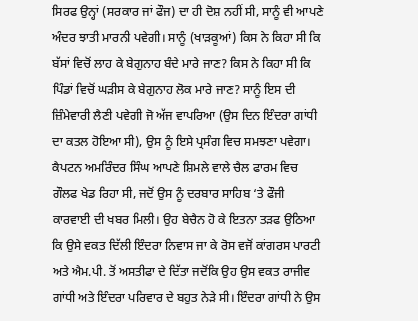ਸਿਰਫ ਉਨ੍ਹਾਂ (ਸਰਕਾਰ ਜਾਂ ਫੌਜ) ਦਾ ਹੀ ਦੋਸ਼ ਨਹੀਂ ਸੀ, ਸਾਨੂੰ ਵੀ ਆਪਣੇ ਅੰਦਰ ਝਾਤੀ ਮਾਰਨੀ ਪਵੇਗੀ। ਸਾਨੂੰ (ਖਾੜਕੂਆਂ) ਕਿਸ ਨੇ ਕਿਹਾ ਸੀ ਕਿ ਬੱਸਾਂ ਵਿਚੋਂ ਲਾਹ ਕੇ ਬੇਗੁਨਾਹ ਬੰਦੇ ਮਾਰੇ ਜਾਣ? ਕਿਸ ਨੇ ਕਿਹਾ ਸੀ ਕਿ ਪਿੰਡਾਂ ਵਿਚੋਂ ਘੜੀਸ ਕੇ ਬੇਗੁਨਾਹ ਲੋਕ ਮਾਰੇ ਜਾਣ? ਸਾਨੂੰ ਇਸ ਦੀ ਜ਼ਿੰਮੇਵਾਰੀ ਲੈਣੀ ਪਵੇਗੀ ਜੋ ਅੱਜ ਵਾਪਰਿਆ (ਉਸ ਦਿਨ ਇੰਦਰਾ ਗਾਂਧੀ ਦਾ ਕਤਲ ਹੋਇਆ ਸੀ), ਉਸ ਨੂੰ ਇਸੇ ਪ੍ਰਸੰਗ ਵਿਚ ਸਮਝਣਾ ਪਵੇਗਾ। ਕੈਪਟਨ ਅਮਰਿੰਦਰ ਸਿੰਘ ਆਪਣੇ ਸ਼ਿਮਲੇ ਵਾਲੇ ਚੈਲ ਫਾਰਮ ਵਿਚ ਗੌਲਫ ਖੇਡ ਰਿਹਾ ਸੀ, ਜਦੋਂ ਉਸ ਨੂੰ ਦਰਬਾਰ ਸਾਹਿਬ ‘ਤੇ ਫੌਜੀ ਕਾਰਵਾਈ ਦੀ ਖਬਰ ਮਿਲੀ। ਉਹ ਬੇਚੈਨ ਹੋ ਕੇ ਇਤਨਾ ਤੜਫ ਉਠਿਆ ਕਿ ਉਸੇ ਵਕਤ ਦਿੱਲੀ ਇੰਦਰਾ ਨਿਵਾਸ ਜਾ ਕੇ ਰੋਸ ਵਜੋਂ ਕਾਂਗਰਸ ਪਾਰਟੀ ਅਤੇ ਐਮ.ਪੀ. ਤੋਂ ਅਸਤੀਫਾ ਦੇ ਦਿੱਤਾ ਜਦੋਂਕਿ ਉਹ ਉਸ ਵਕਤ ਰਾਜੀਵ ਗਾਂਧੀ ਅਤੇ ਇੰਦਰਾ ਪਰਿਵਾਰ ਦੇ ਬਹੁਤ ਨੇੜੇ ਸੀ। ਇੰਦਰਾ ਗਾਂਧੀ ਨੇ ਉਸ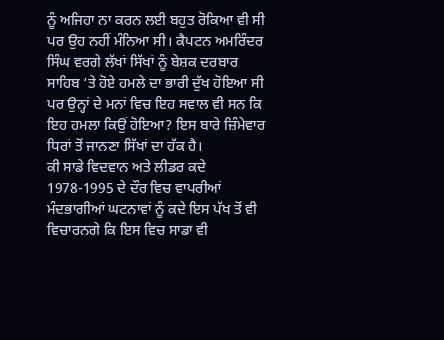ਨੂੰ ਅਜਿਹਾ ਨਾ ਕਰਨ ਲਈ ਬਹੁਤ ਰੋਕਿਆ ਵੀ ਸੀ ਪਰ ਉਹ ਨਹੀਂ ਮੰਨਿਆ ਸੀ। ਕੈਪਟਨ ਅਮਰਿੰਦਰ ਸਿੰਘ ਵਰਗੇ ਲੱਖਾਂ ਸਿੱਖਾਂ ਨੂੰ ਬੇਸ਼ਕ ਦਰਬਾਰ ਸਾਹਿਬ ‘ਤੇ ਹੋਏ ਹਮਲੇ ਦਾ ਭਾਰੀ ਦੁੱਖ ਹੋਇਆ ਸੀ ਪਰ ਉਨ੍ਹਾਂ ਦੇ ਮਨਾਂ ਵਿਚ ਇਹ ਸਵਾਲ ਵੀ ਸਨ ਕਿ ਇਹ ਹਮਲਾ ਕਿਉਂ ਹੋਇਆ? ਇਸ ਬਾਰੇ ਜ਼ਿੰਮੇਵਾਰ ਧਿਰਾਂ ਤੋਂ ਜਾਨਣਾ ਸਿੱਖਾਂ ਦਾ ਹੱਕ ਹੈ।
ਕੀ ਸਾਡੇ ਵਿਦਵਾਨ ਅਤੇ ਲੀਡਰ ਕਦੇ 1978-1995 ਦੇ ਦੌਰ ਵਿਚ ਵਾਪਰੀਆਂ ਮੰਦਭਾਗੀਆਂ ਘਟਨਾਵਾਂ ਨੂੰ ਕਦੇ ਇਸ ਪੱਖ ਤੋਂ ਵੀ ਵਿਚਾਰਨਗੇ ਕਿ ਇਸ ਵਿਚ ਸਾਡਾ ਵੀ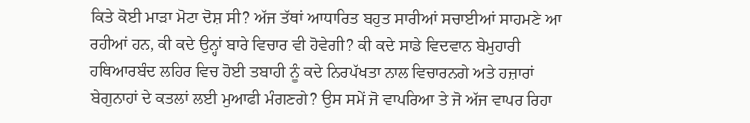ਕਿਤੇ ਕੋਈ ਮਾੜਾ ਮੋਟਾ ਦੋਸ਼ ਸੀ? ਅੱਜ ਤੱਥਾਂ ਆਧਾਰਿਤ ਬਹੁਤ ਸਾਰੀਆਂ ਸਚਾਈਆਂ ਸਾਹਮਣੇ ਆ ਰਹੀਆਂ ਹਨ, ਕੀ ਕਦੇ ਉਨ੍ਹਾਂ ਬਾਰੇ ਵਿਚਾਰ ਵੀ ਹੋਵੇਗੀ? ਕੀ ਕਦੇ ਸਾਡੇ ਵਿਦਵਾਨ ਬੇਮੁਹਾਰੀ ਹਥਿਆਰਬੰਦ ਲਹਿਰ ਵਿਚ ਹੋਈ ਤਬਾਹੀ ਨੂੰ ਕਦੇ ਨਿਰਪੱਖਤਾ ਨਾਲ ਵਿਚਾਰਨਗੇ ਅਤੇ ਹਜ਼ਾਰਾਂ ਬੇਗੁਨਾਹਾਂ ਦੇ ਕਤਲਾਂ ਲਈ ਮੁਆਫੀ ਮੰਗਣਗੇ? ਉਸ ਸਮੇਂ ਜੋ ਵਾਪਰਿਆ ਤੇ ਜੋ ਅੱਜ ਵਾਪਰ ਰਿਹਾ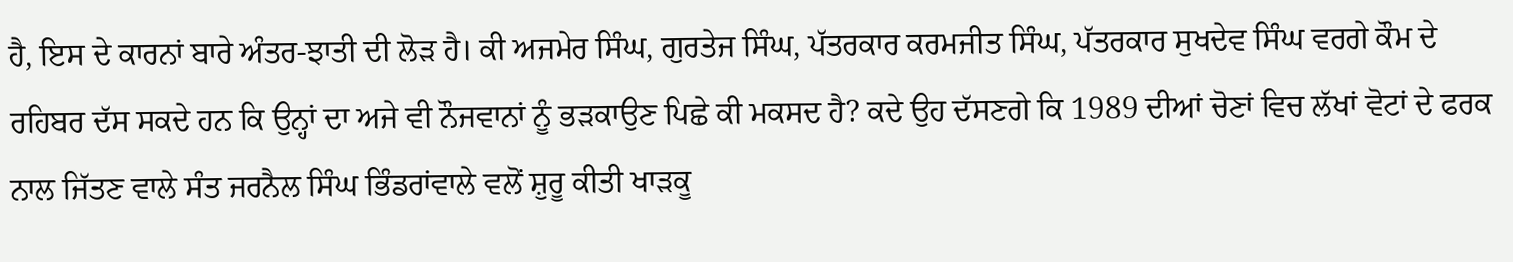ਹੈ, ਇਸ ਦੇ ਕਾਰਨਾਂ ਬਾਰੇ ਅੰਤਰ-ਝਾਤੀ ਦੀ ਲੋੜ ਹੈ। ਕੀ ਅਜਮੇਰ ਸਿੰਘ, ਗੁਰਤੇਜ ਸਿੰਘ, ਪੱਤਰਕਾਰ ਕਰਮਜੀਤ ਸਿੰਘ, ਪੱਤਰਕਾਰ ਸੁਖਦੇਵ ਸਿੰਘ ਵਰਗੇ ਕੌਮ ਦੇ ਰਹਿਬਰ ਦੱਸ ਸਕਦੇ ਹਨ ਕਿ ਉਨ੍ਹਾਂ ਦਾ ਅਜੇ ਵੀ ਨੌਜਵਾਨਾਂ ਨੂੰ ਭੜਕਾਉਣ ਪਿਛੇ ਕੀ ਮਕਸਦ ਹੈ? ਕਦੇ ਉਹ ਦੱਸਣਗੇ ਕਿ 1989 ਦੀਆਂ ਚੋਣਾਂ ਵਿਚ ਲੱਖਾਂ ਵੋਟਾਂ ਦੇ ਫਰਕ ਨਾਲ ਜਿੱਤਣ ਵਾਲੇ ਸੰਤ ਜਰਨੈਲ ਸਿੰਘ ਭਿੰਡਰਾਂਵਾਲੇ ਵਲੋਂ ਸ਼ੁਰੂ ਕੀਤੀ ਖਾੜਕੂ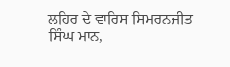ਲਹਿਰ ਦੇ ਵਾਰਿਸ ਸਿਮਰਨਜੀਤ ਸਿੰਘ ਮਾਨ,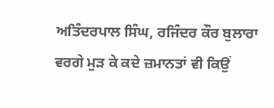ਅਤਿੰਦਰਪਾਲ ਸਿੰਘ, ਰਜਿੰਦਰ ਕੌਰ ਬੁਲਾਰਾ ਵਰਗੇ ਮੁੜ ਕੇ ਕਦੇ ਜ਼ਮਾਨਤਾਂ ਵੀ ਕਿਉਂ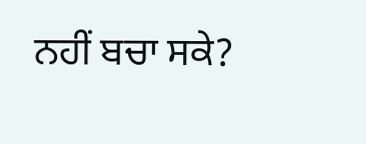ਨਹੀਂ ਬਚਾ ਸਕੇ?